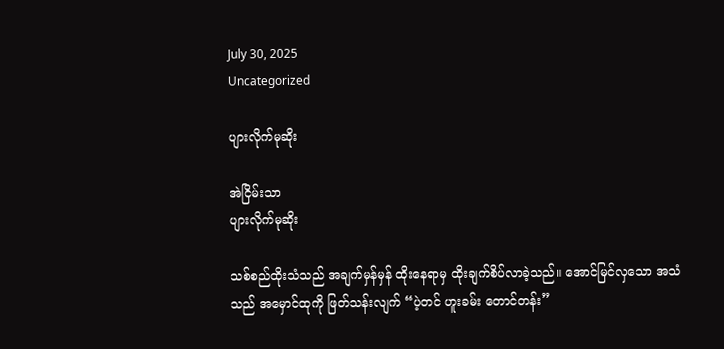July 30, 2025
Uncategorized

ပျားလိုက်မုဆိုး

အဲငြိမ်းသာ
ပျားလိုက်မုဆိုး

သစ်စည်ထိုးသံသည် အချက်မှန်မှန် ထိုးနေရာမှ ထိုးချက်စိပ်လာခဲ့သည်။ အောင်မြင်လှသော အသံသည် အမှောင်ထုကို ဖြတ်သန်းလျက် “ပဲ့တင် ဟူးခမ်း တောင်တန်း”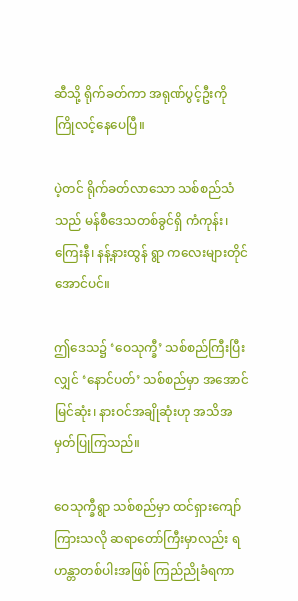ဆီသို့ ရိုက်ခတ်ကာ အရုဏ်ပွင့်ဦးကို ကြိုလင့်နေပေပြီ။

ပဲ့တင် ရိုက်ခတ်လာသော သစ်စည်သံသည် မန်စီဒေသတစ်ခွင်ရှိ ကံကုန်း၊ ကြေးနီ၊ နန့်နားထွန် ရွာ ကလေးများတိုင်အောင်ပင်။

ဤဒေသ၌ ‘ဝေသုက္ခီ’ သစ်စည်ကြီးပြီးလျှင် ‘နောင်ပတ်’ သစ်စည်မှာ အအောင်မြင်ဆုံး၊ နားဝင်အချိုဆုံးဟု အသိအမှတ်ပြုကြသည်။

ဝေသုက္ခီရွာ သစ်စည်မှာ ထင်ရှားကျော်ကြားသလို ဆရာတော်ကြီးမှာလည်း ရဟန္တာတစ်ပါးအဖြစ် ကြည်ညိုခံရကာ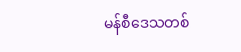မန်စီဒေသတစ်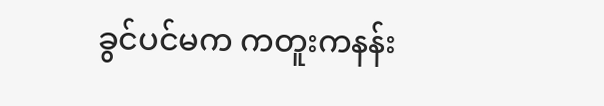ခွင်ပင်မက ကတူးကနန်း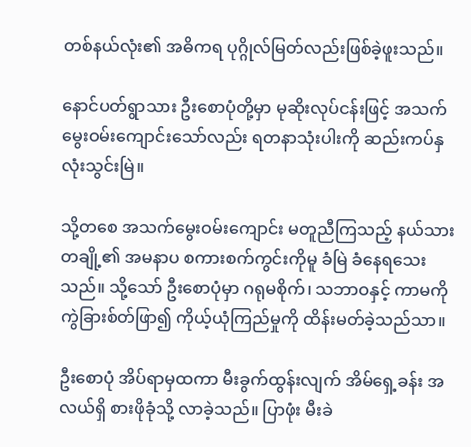တစ်နယ်လုံး၏ အဓိကရ ပုဂ္ဂိုလ်မြတ်လည်းဖြစ်ခဲ့ဖူးသည်။

နောင်ပတ်ရွာသား ဦးစောပုံတို့မှာ မုဆိုးလုပ်ငန်းဖြင့် အသက်မွေးဝမ်းကျောင်းသော်လည်း ရတနာသုံးပါးကို ဆည်းကပ်နှလုံးသွင်းမြဲ။

သို့တစေ အသက်မွေးဝမ်းကျောင်း မတူညီကြသည့် နယ်သားတချို့၏ အမနာပ စကားစက်ကွင်းကိုမူ ခံမြဲ ခံနေရသေးသည်။ သို့သော် ဦးစောပုံမှာ ဂရုမစိုက်၊ သဘာဝနှင့် ကာမကို ကွဲခြားစ်တ်ဖြာ၍ ကိုယ့်ယုံကြည်မှုကို ထိန်းမတ်ခဲ့သည်သာ။

ဦးစောပုံ အိပ်ရာမှထကာ မီးခွက်ထွန်းလျက် အိမ်ရှေ့ခန်း အလယ်ရှိ စားဖိုခုံသို့ လာခဲ့သည်။ ပြာဖုံး မီးခဲ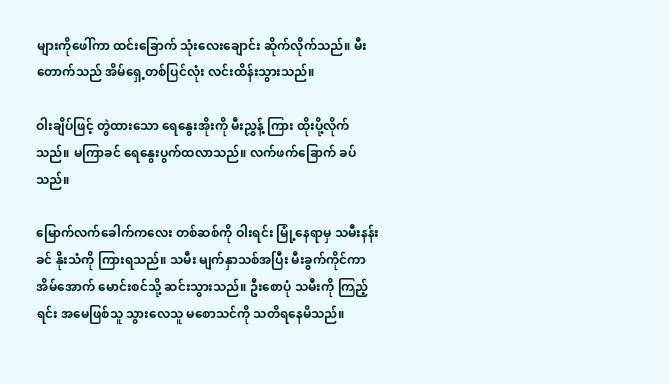များကိုဖေါ်ကာ ထင်းခြောက် သုံးလေးချောင်း ဆိုက်လိုက်သည်။ မီးတောက်သည် အိမ်ရှေ့တစ်ပြင်လုံး လင်းထိန်းသွားသည်။

ဝါးချိပ်ဖြင့် တွဲထားသော ရေနွေးအိုးကို မီးညွှန့် ကြား ထိုးပို့လိုက်သည်။ မကြာခင် ရေနွေးပွက်ထလာသည်။ လက်ဖက်ခြောက် ခပ်သည်။

မြောက်လက်ခေါက်ကလေး တစ်ဆစ်ကို ဝါးရင်း မြုံ့နေရာမှ သမီးနန်းခင် နိုးသံကို ကြားရသည်။ သမီး မျက်နှာသစ်အပြီး မီးခွက်ကိုင်ကာ အိမ်အောက် မောင်းစင်သို့ ဆင်းသွားသည်။ ဦးစောပုံ သမီးကို ကြည့်ရင်း အမေဖြစ်သူ သွားလေသူ မစောသင်ကို သတိရနေမိသည်။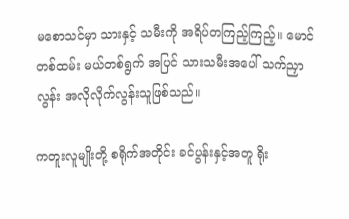မစောသင်မှာ သားနှင့် သမီးကို အရိပ်တကြည့်ကြည့်။ မောင်တစ်ထမ်း မယ်တစ်ရွက် အပြင် သားသမီးအပေါ် သက်ညှာလွန်း အလိုလိုက်လွန်းသူဖြစ်သည်။

ကတူးလူမျိုးတို့ စရိုက်အတိုင်း ခင်ပွန်းနှင့်အတူ ရိုး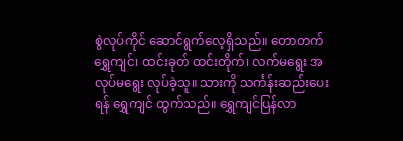စွဲလုပ်ကိုင် ဆောင်ရွက်လေ့ရှိသည်။ တောတက် ရွှေကျင်၊ ထင်းခုတ် ထင်းတိုက်၊ လက်မရွေး အလုပ်မရွေး လုပ်ခဲ့သူ။ သားကို သင်္ကန်းဆည်းပေးရန် ရွှေကျင် ထွက်သည်။ ရွှေကျင်ပြန်လာ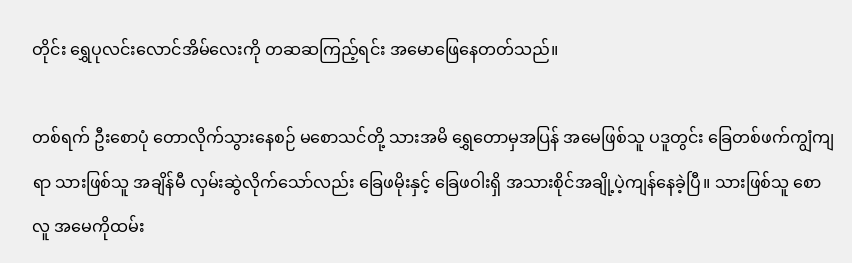တိုင်း ရွှေပုလင်းလောင်အိမ်လေးကို တဆဆကြည့်ရင်း အမောဖြေနေတတ်သည်။

တစ်ရက် ဦးစောပုံ တောလိုက်သွားနေစဉ် မစောသင်တို့ သားအမိ ရွှေတောမှအပြန် အမေဖြစ်သူ ပဒူတွင်း ခြေတစ်ဖက်ကျွံကျရာ သားဖြစ်သူ အချိန်မီ လှမ်းဆွဲလိုက်သော်လည်း ခြေဖမိုးနှင့် ခြေဖဝါးရှိ အသားစိုင်အချို့ပဲ့ကျန်နေခဲ့ပြီ။ သားဖြစ်သူ စောလူ အမေကိုထမ်း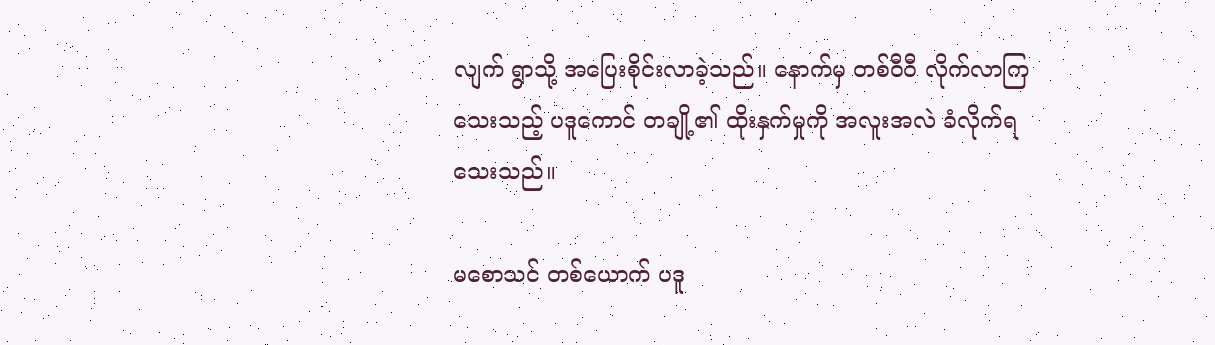လျက် ရွာသို့ အပြေးစိုင်းလာခဲ့သည်။ နောက်မှ တစ်ဝီဝီ လိုက်လာကြသေးသည့် ပဒူကောင် တချို့၏ ထိုးနှက်မှုကို အလူးအလဲ ခံလိုက်ရသေးသည်။

မစောသင် တစ်ယောက် ပဒူ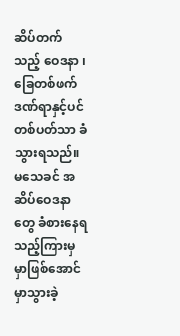ဆိပ်တက်သည့် ဝေဒနာ ၊ ခြေတစ်ဖက်ဒဏ်ရာနှင့်ပင် တစ်ပတ်သာ ခံသွားရသည်။ မသေခင် အဆိပ်ဝေဒနာတွေ ခံစားနေရသည့်ကြားမှ မှာဖြစ်အောင် မှာသွားခဲ့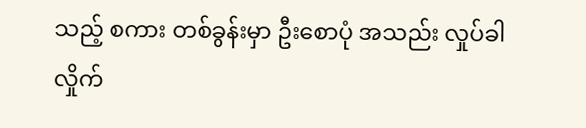သည့် စကား တစ်ခွန်းမှာ ဦးစောပုံ အသည်း လှုပ်ခါလှိုက်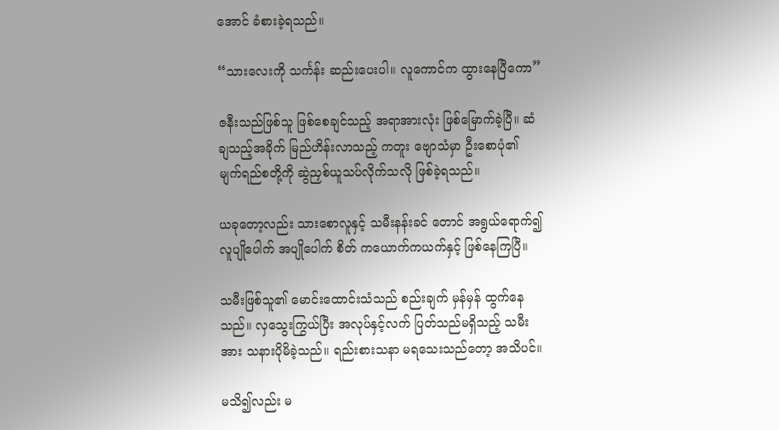အောင် ခံစားခဲ့ရသည်။

“သားလေးကို သင်္ကန်း ဆည်းပေးပါ။ လူကောင်က ထွားနေပြီကော”

ဇနီးသည်ဖြစ်သူ ဖြစ်စေချင်သည့် အရာအားလုံး ဖြစ်မြောက်ခဲ့ပြီ။ ဆံချသည့်အခိုက် မြည်ဟိန်းလာသည့် ကတူး ဗျောသံမှာ ဦးစောပုံ၏ မျက်ရည်စတို့ကို ဆွဲညှစ်ယူသပ်လိုက်သလို ဖြစ်ခဲ့ရသည်။

ယခုတော့လည်း သားစောလူနှင့် သမီးနန်းခင် တောင် အရွယ်ရောက်၍ လူပျိုပေါက် အပျိုပေါက် စိတ် ကယောက်ကယက်နှင့် ဖြစ်နေကြပြီ။

သမီးဖြစ်သူ၏ မောင်းထောင်းသံသည် စည်းချက် မှန်မှန် ထွက်နေသည်။ လှသွေးကြွယ်ပြီး အလုပ်နှင့်လက် ပြတ်သည်မရှိသည့် သမီးအား သနားပိုမိခဲ့သည်။ ရည်းစားသနာ မရသေးသည်တော့ အသိပင်။

မသိ၍လည်း မ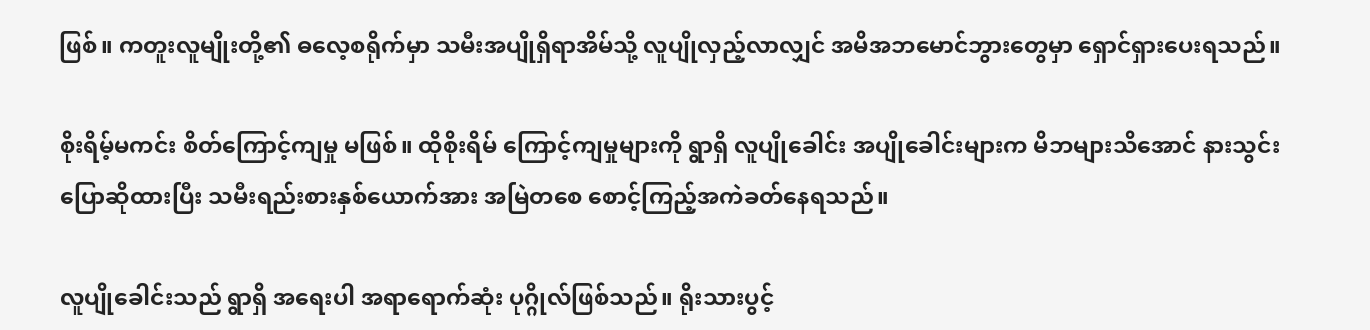ဖြစ်။ ကတူးလူမျိုးတို့၏ ဓလေ့စရိုက်မှာ သမီးအပျိုရှိရာအိမ်သို့ လူပျိုလှည့်လာလျှင် အမိအဘမောင်ဘွားတွေမှာ ရှောင်ရှားပေးရသည်။

စိုးရိမ့်မကင်း စိတ်ကြောင့်ကျမှု မဖြစ်။ ထိုစိုးရိမ် ကြောင့်ကျမှုများကို ရွာရှိ လူပျိုခေါင်း အပျိုခေါင်းများက မိဘများသိအောင် နားသွင်းပြောဆိုထားပြီး သမီးရည်းစားနှစ်ယောက်အား အမြဲတစေ စောင့်ကြည့်အကဲခတ်နေရသည်။

လူပျိုခေါင်းသည် ရွာရှိ အရေးပါ အရာရောက်ဆုံး ပုဂ္ဂိုလ်ဖြစ်သည်။ ရိုးသားပွင့်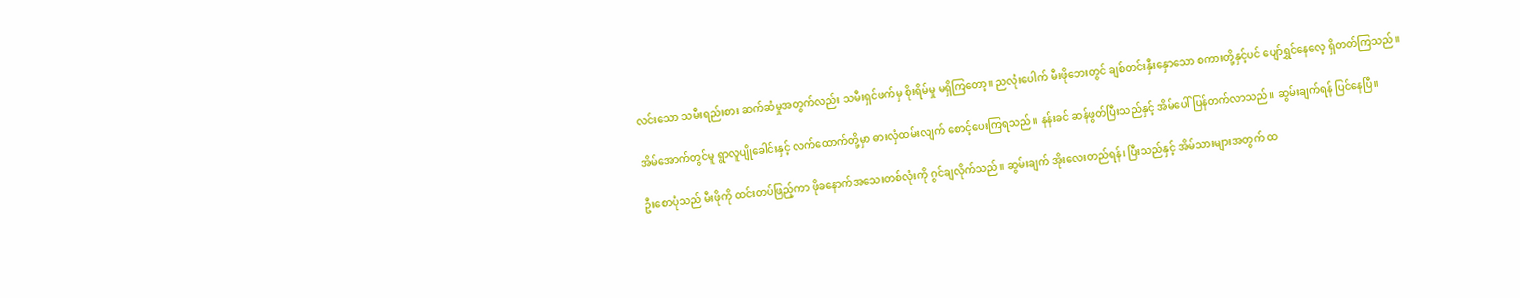လင်းသော သမီးရည်းစား ဆက်ဆံမှုအတွက်လည်း သမီးရှင်ဖက်မှ စိုးရိမ်မှု မရှိကြတော့။ ညလုံးပေါက် မီးဖိုဘေးတွင် ချစ်တင်းနှီးနှောသော စကားတို့နှင့်ပင် ပျော်ရွှင်နေလေ့ ရှိတတ်ကြသည်။

အိမ်အောက်တွင်မူ ရွာလူပျိုခေါင်းနှင့် လက်ထောက်တို့မှာ ဓားလှံထမ်းလျက် စောင့်ပေးကြရသည်။ နန်းခင် ဆန်ဖွတ်ပြီးသည်နှင့် အိမ်ပေါ် ပြန်တက်လာသည်။ ဆွမ်းချက်ရန် ပြင်နေပြီ။

ဦးစောပုံသည် မီးဖိုကို ထင်းတပ်ဖြည့်ကာ ဖိုခနောက်အသေးတစ်လုံးကို ဂွင်ချလိုက်သည်။ ဆွမ်းချက် အိုးလေးတည်ရန်၊ ပြီးသည်နှင့် အိမ်သားများအတွက် ထ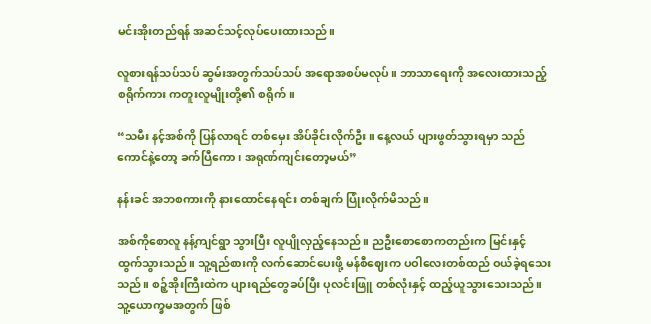မင်းအိုးတည်ရန် အဆင်သင့်လုပ်ပေးထားသည်။

လူစားရန်သပ်သပ် ဆွမ်းအတွက်သပ်သပ် အရောအစပ်မလုပ်။ ဘာသာရေးကို အလေးထားသည့် စရိုက်ကား ကတူးလူမျိုးတို့၏ စရိုက်။

“သမီး နင့်အစ်ကို ပြန်လာရင် တစ်မှေး အိပ်ခိုင်းလိုက်ဦး။ နေ့လယ် ပျားဖွတ်သွားရမှာ သည်ကောင်နဲ့တော့ ခက်ပြီကော၊ အရုဏ်ကျင်းတော့မယ်”

နန်းခင် အဘစကားကို နားထောင်နေရင်း တစ်ချက် ပြုံးလိုက်မိသည်။

အစ်ကိုစောလူ နန့်ကျင်ရွာ သွားပြီး လူပျိုလှည့်နေသည်။ ညဦးစောစောကတည်းက မြင်းနှင့် ထွက်သွားသည်။ သူ့ရည်စားကို လက်ဆောင်ပေးဖို့ မန်စီဈေးက ပဝါလေးတစ်ထည် ဝယ်ခဲ့ရသေးသည်။ စဉ့်အိုးကြီးထဲက ပျားရည်တွေခပ်ပြီး ပုလင်းဖြူ တစ်လုံးနှင့် ထည့်ယူသွားသေးသည်။ သူ့ယောက္ခမအတွက် ဖြစ်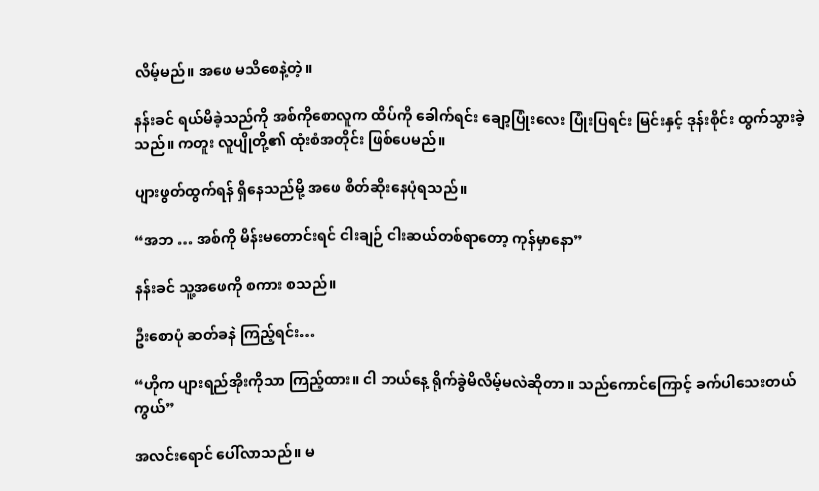လိမ့်မည်။ အဖေ မသိစေနဲ့တဲ့။

နန်းခင် ရယ်မိခဲ့သည်ကို အစ်ကိုစောလူက ထိပ်ကို ခေါက်ရင်း ချော့ပြုံးလေး ပြုံးပြရင်း မြင်းနှင့် ဒုန်းစိုင်း ထွက်သွားခဲ့သည်။ ကတူး လူပျိုတို့၏ ထုံးစံအတိုင်း ဖြစ်ပေမည်။

ပျားဖွတ်ထွက်ရန် ရှိနေသည်မို့ အဖေ စိတ်ဆိုးနေပုံရသည်။

“အဘ … အစ်ကို မိန်းမတောင်းရင် ငါးချဉ် ငါးဆယ်တစ်ရာတော့ ကုန်မှာနော”

နန်းခင် သူ့အဖေကို စကား စသည်။

ဦးစောပုံ ဆတ်ခနဲ ကြည့်ရင်း…

“ဟိုက ပျားရည်အိုးကိုသာ ကြည့်ထား။ ငါ ဘယ်နေ့ ရိုက်ခွဲမိလိမ့်မလဲဆိုတာ။ သည်ကောင်ကြောင့် ခက်ပါသေးတယ်ကွယ်”

အလင်းရောင် ပေါ်လာသည်။ မ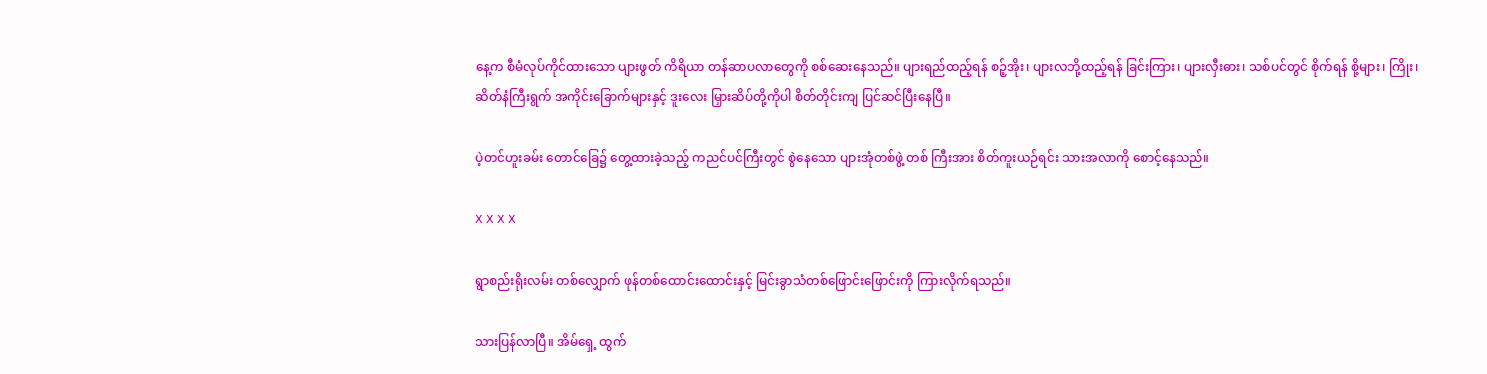နေ့က စီမံလုပ်ကိုင်ထားသော ပျားဖွတ် ကိရိယာ တန်ဆာပလာတွေကို စစ်ဆေးနေသည်။ ပျားရည်ထည့်ရန် စဉ့်အိုး၊ ပျားလဘို့ထည့်ရန် ခြင်းကြား၊ ပျားလှီးဓား၊ သစ်ပင်တွင် စိုက်ရန် စို့များ၊ ကြိုး၊ ဆိတ်နံကြီးရွက် အကိုင်းခြောက်များနှင့် ဒူးလေး မြှားဆိပ်တို့ကိုပါ စိတ်တိုင်းကျ ပြင်ဆင်ပြီးနေပြီ။

ပဲ့တင်ဟူးခမ်း တောင်ခြေ၌ တွေ့ထားခဲ့သည့် ကညင်ပင်ကြီးတွင် စွဲနေသော ပျားအုံတစ်ဖွဲ့ တစ် ကြီးအား စိတ်ကူးယဉ်ရင်း သားအလာကို စောင့်နေသည်။

X X X X

ရွာစည်းရိုးလမ်း တစ်လျှောက် ဖုန်တစ်ထောင်းထောင်းနှင့် မြင်းခွာသံတစ်ဖြောင်းဖြောင်းကို ကြားလိုက်ရသည်။

သားပြန်လာပြီ။ အိမ်ရှေ့ ထွက်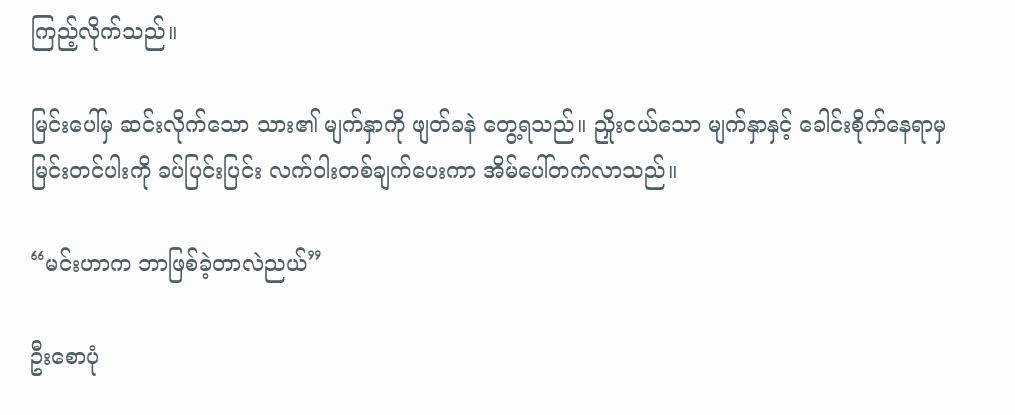ကြည့်လိုက်သည်။

မြင်းပေါ်မှ ဆင်းလိုက်သော သား၏ မျက်နှာကို ဖျတ်ခနဲ တွေ့ရသည်။ ညှိုးငယ်သော မျက်နှာနှင့် ခေါင်းစိုက်နေရာမှ မြင်းတင်ပါးကို ခပ်ပြင်းပြင်း လက်ဝါးတစ်ချက်ပေးကာ အိမ်ပေါ်တက်လာသည်။

“မင်းဟာက ဘာဖြစ်ခဲ့တာလဲညယ်”

ဦးစောပုံ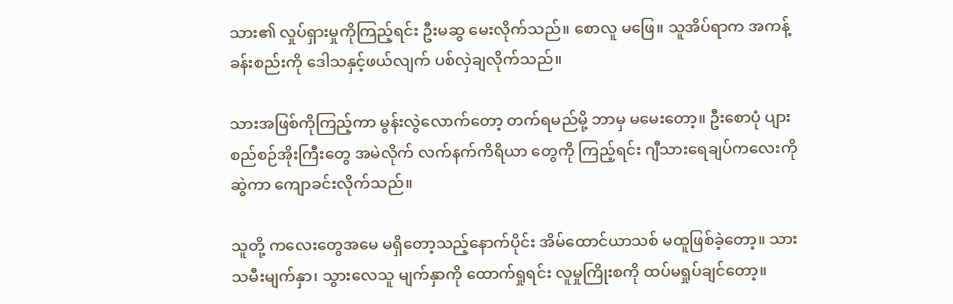သား၏ လှုပ်ရှားမှုကိုကြည့်ရင်း ဦးမဆွ မေးလိုက်သည်။ စောလူ မဖြေ။ သူအိပ်ရာက အကန့်ခန်းစည်းကို ဒေါသနှင့်ဖယ်လျက် ပစ်လှဲချလိုက်သည်။

သားအဖြစ်ကိုကြည့်ကာ မွန်းလွဲလောက်တော့ တက်ရမည်မို့ ဘာမှ မမေးတော့။ ဦးစောပုံ ပျားစည်စဉ်အိုးကြီးတွေ အမဲလိုက် လက်နက်ကိရိယာ တွေကို ကြည့်ရင်း ဂျီသားရေချပ်ကလေးကို ဆွဲကာ ကျောခင်းလိုက်သည်။

သူတို့ ကလေးတွေအမေ မရှိတော့သည့်နောက်ပိုင်း အိမ်ထောင်ယာသစ် မထူဖြစ်ခဲ့တော့။ သားသမီးမျက်နှာ၊ သွားလေသူ မျက်နှာကို ထောက်ရှုရင်း လူမှုကြိုးစကို ထပ်မရှုပ်ချင်တော့။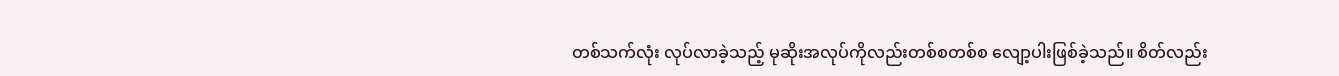တစ်သက်လုံး လုပ်လာခဲ့သည့် မုဆိုးအလုပ်ကိုလည်းတစ်စတစ်စ လျော့ပါးဖြစ်ခဲ့သည်။ စိတ်လည်း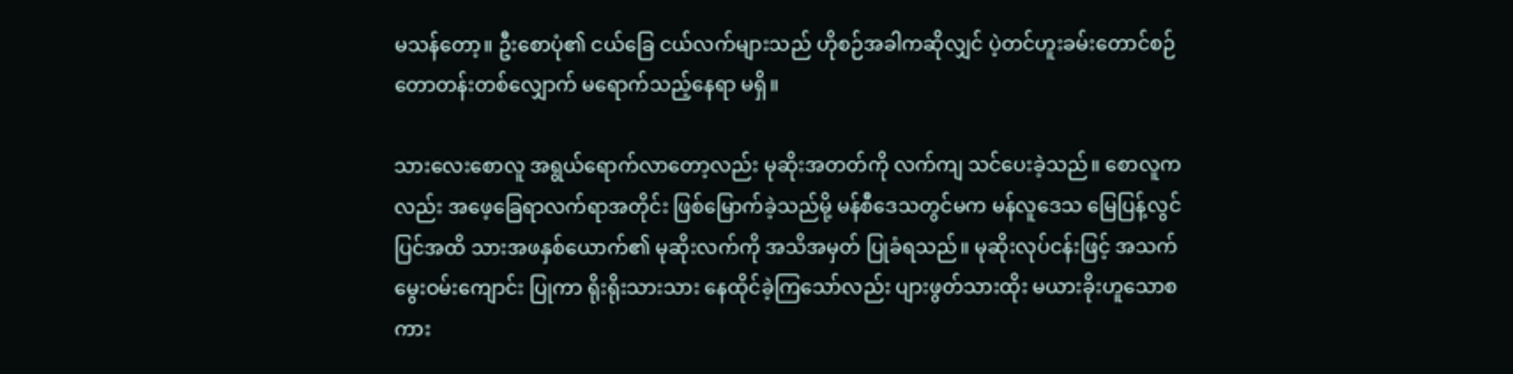မသန်တော့။ ဦးစောပုံ၏ ငယ်ခြေ ငယ်လက်များသည် ဟိုစဉ်အခါကဆိုလျှင် ပဲ့တင်ဟူးခမ်းတောင်စဉ်တောတန်းတစ်လျှောက် မရောက်သည့်နေရာ မရှိ။

သားလေးစောလူ အရွယ်ရောက်လာတော့လည်း မုဆိုးအတတ်ကို လက်ကျ သင်ပေးခဲ့သည်။ စောလူကလည်း အဖေ့ခြေရာလက်ရာအတိုင်း ဖြစ်မြောက်ခဲ့သည်မို့ မန်စီဒေသတွင်မက မန်လူဒေသ မြေပြန့်လွင်ပြင်အထိ သားအဖနှစ်ယောက်၏ မုဆိုးလက်ကို အသိအမှတ် ပြုခံရသည်။ မုဆိုးလုပ်ငန်းဖြင့် အသက်မွေးဝမ်းကျောင်း ပြုကာ ရိုးရိုးသားသား နေထိုင်ခဲ့ကြသော်လည်း ပျားဖွတ်သားထိုး မယားခိုးဟူသောစကား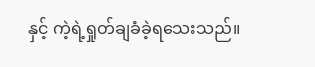နှင့် ကဲ့ရဲ့ရှုတ်ချခံခဲ့ရသေးသည်။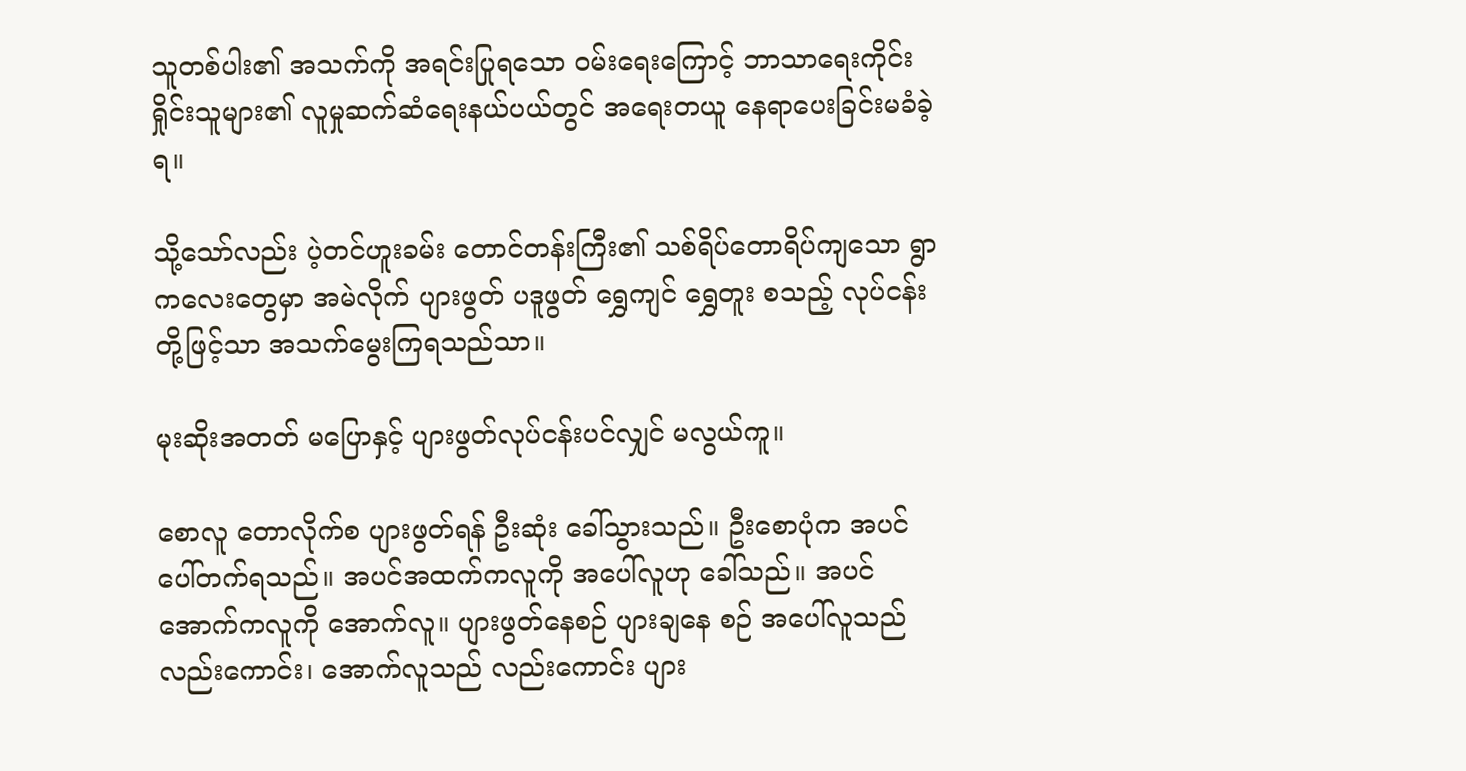သူတစ်ပါး၏ အသက်ကို အရင်းပြုရသော ဝမ်းရေးကြောင့် ဘာသာရေးကိုင်းရှိုင်းသူများ၏ လူမှုဆက်ဆံရေးနယ်ပယ်တွင် အရေးတယူ နေရာပေးခြင်းမခံခဲ့ရ။

သို့သော်လည်း ပဲ့တင်ဟူးခမ်း တောင်တန်းကြီး၏ သစ်ရိပ်တောရိပ်ကျသော ရွာကလေးတွေမှာ အမဲလိုက် ပျားဖွတ် ပဒူဖွတ် ရွှေကျင် ရွှေတူး စသည့် လုပ်ငန်းတို့ဖြင့်သာ အသက်မွေးကြရသည်သာ။

မုးဆိုးအတတ် မပြောနှင့် ပျားဖွတ်လုပ်ငန်းပင်လျှင် မလွယ်ကူ။

စောလူ တောလိုက်စ ပျားဖွတ်ရန် ဦးဆုံး ခေါ်သွားသည်။ ဦးစောပုံက အပင်ပေါ်တက်ရသည်။ အပင်အထက်ကလူကို အပေါ်လူဟု ခေါ်သည်။ အပင်အောက်ကလူကို အောက်လူ။ ပျားဖွတ်နေစဉ် ပျားချနေ စဉ် အပေါ်လူသည်လည်းကောင်း၊ အောက်လူသည် လည်းကောင်း ပျား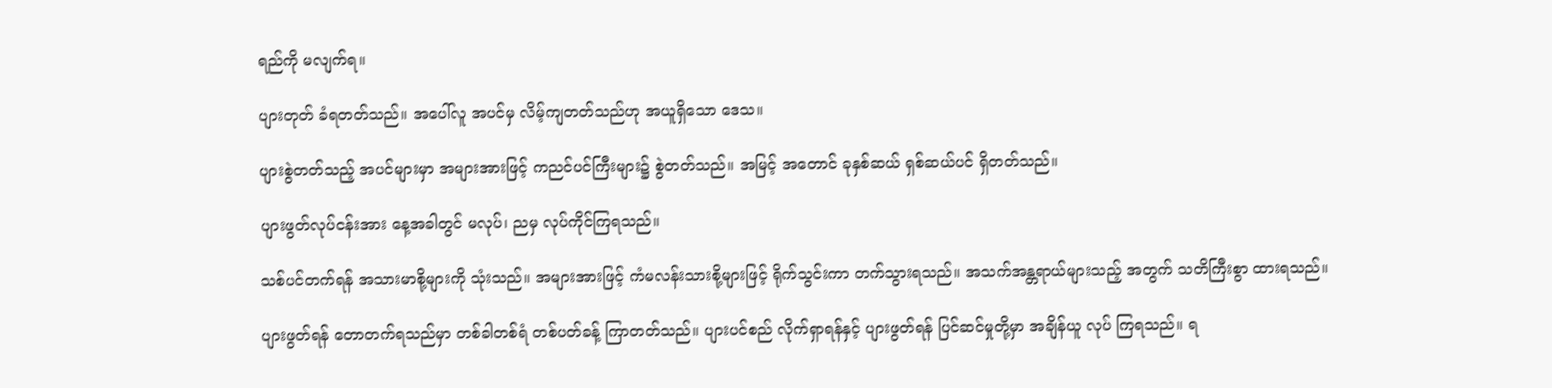ရည်ကို မလျက်ရ။

ပျားတုတ် ခံရတတ်သည်။ အပေါ်လူ အပင်မှ လိမ့်ကျတတ်သည်ဟု အယူရှိသော ဒေသ။

ပျားစွဲတတ်သည့် အပင်များမှာ အများအားဖြင့် ကညင်ပင်ကြီးများ၌ စွဲတတ်သည်။ အမြင့် အတောင် ခုနှစ်ဆယ် ရှစ်ဆယ်ပင် ရှိတတ်သည်။

ပျားဖွတ်လုပ်ငန်းအား နေ့အခါတွင် မလုပ်၊ ညမှ လုပ်ကိုင်ကြရသည်။

သစ်ပင်တက်ရန် အသားမာစို့များကို သုံးသည်။ အများအားဖြင့် ကံမလန်းသားစို့များဖြင့် ရိုက်သွင်းကာ တက်သွားရသည်။ အသက်အန္တရာယ်များသည့် အတွက် သတိကြီးစွာ ထားရသည်။

ပျားဖွတ်ရန် တောတက်ရသည်မှာ တစ်ခါတစ်ရံ တစ်ပတ်ခန့် ကြာတတ်သည်။ ပျားပင်စည် လိုက်ရှာရန်နှင့် ပျားဖွတ်ရန် ပြင်ဆင်မှုတို့မှာ အချိန်ယူ လုပ် ကြရသည်။ ရ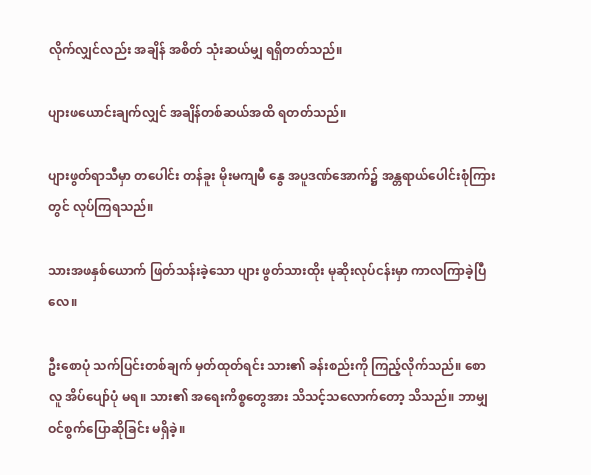လိုက်လျှင်လည်း အချိန် အစိတ် သုံးဆယ်မျှ ရရှိတတ်သည်။

ပျားဖယောင်းချက်လျှင် အချိန်တစ်ဆယ်အထိ ရတတ်သည်။

ပျားဖွတ်ရာသီမှာ တပေါင်း တန်ခူး မိုးမကျမီ နွေ အပူဒဏ်အောက်၌ အန္တရာယ်ပေါင်းစုံကြားတွင် လုပ်ကြရသည်။

သားအဖနှစ်ယောက် ဖြတ်သန်းခဲ့သော ပျား ဖွတ်သားထိုး မုဆိုးလုပ်ငန်းမှာ ကာလကြာခဲ့ပြီလေ။

ဦးစောပုံ သက်ပြင်းတစ်ချက် မှတ်ထုတ်ရင်း သား၏ ခန်းစည်းကို ကြည့်လိုက်သည်။ စောလူ အိပ်ပျော်ပုံ မရ။ သား၏ အရေးကိစ္စတွေအား သိသင့်သလောက်တော့ သိသည်။ ဘာမျှ ဝင်စွက်ပြောဆိုခြင်း မရှိခဲ့။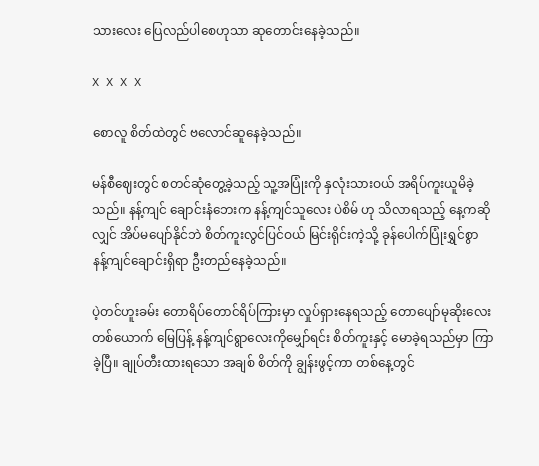သားလေး ပြေလည်ပါစေဟုသာ ဆုတောင်းနေခဲ့သည်။

X X X X

စောလူ စိတ်ထဲတွင် ဗလောင်ဆူနေခဲ့သည်။

မန်စီဈေးတွင် စတင်ဆုံတွေ့ခဲ့သည့် သူ့အပြုံးကို နှလုံးသားဝယ် အရိပ်ကူးယူမိခဲ့သည်။ နန့်ကျင် ချောင်းနံဘေးက နန့်ကျင်သူလေး ပဲစိမ် ဟု သိလာရသည့် နေ့ကဆိုလျှင် အိပ်မပျော်နိုင်ဘဲ စိတ်ကူးလွင်ပြင်ဝယ် မြင်းရိုင်းကဲ့သို့ ခုန်ပေါက်ပြုံးရွှင်စွာ နန့်ကျင်ချောင်းရှိရာ ဦးတည်နေခဲ့သည်။

ပဲ့တင်ဟူးခမ်း တောရိပ်တောင်ရိပ်ကြားမှာ လှုပ်ရှားနေရသည့် တောပျော်မုဆိုးလေးတစ်ယောက် မြေပြန့် နန့်ကျင်ရွာလေးကိုမျှော်ရင်း စိတ်ကူးနှင့် မောခဲ့ရသည်မှာ ကြာခဲ့ပြီ။ ချုပ်တီးထားရသော အချစ် စိတ်ကို ချွန်းဖွင့်ကာ တစ်နေ့တွင်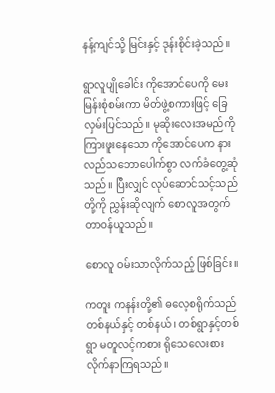နန့်ကျင်သို့ မြင်းနှင့် ဒုန်းစိုင်းခဲ့သည်။

ရွာလူပျိုခေါင်း ကိုအောင်ပေကို မေးမြန်းစုံစမ်းကာ မိတ်ဖွဲ့စကားဖြင့် ခြေလှမ်းပြင်သည်။ မုဆိုးလေးအမည်ကို ကြားဖူးနေသော ကိုအောင်ပေက နားလည်သဘောပေါက်စွာ လက်ခံတွေ့ဆုံသည်။ ပြီးလျှင် လုပ်ဆောင်သင့်သည်တို့ကို ညွှန်းဆိုလျက် စောလူအတွက် တာဝန်ယူသည်။

စောလူ ဝမ်းသာလိုက်သည့် ဖြစ်ခြင်း။

ကတူး ကနန်းတို့၏ ဓလေ့စရိုက်သည် တစ်နယ်နှင့် တစ်နယ်၊ တစ်ရွာနှင့်တစ်ရွာ မတူလင့်ကစား ရိုသေလေးစားလိုက်နာကြရသည်။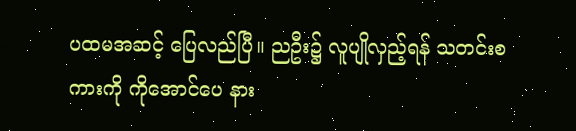ပထမအဆင့် ပြေလည်ပြီ။ ညဦး၌ လူပျိုလှည့်ရန် သတင်းစကားကို ကိုအောင်ပေ နား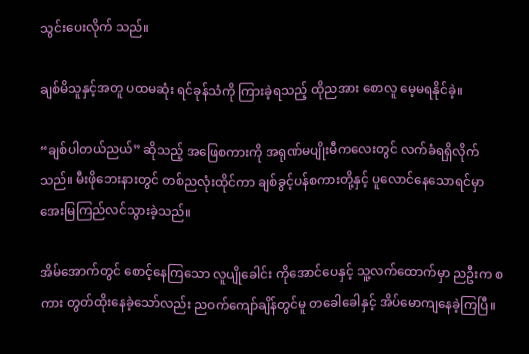သွင်းပေးလိုက် သည်။

ချစ်မိသူနှင့်အတူ ပထမဆုံး ရင်ခုန်သံကို ကြားခဲ့ရသည့် ထိုညအား စောလူ မေ့မရနိုင်ခဲ့။

“ချစ်ပါတယ်ညယ်” ဆိုသည့် အဖြေစကားကို အရုဏ်မပျိုးမီကလေးတွင် လက်ခံရရှိလိုက်သည်။ မီးဖိုဘေးနားတွင် တစ်ညလုံးထိုင်ကာ ချစ်ခွင့်ပန်စကားတို့နှင့် ပူလောင်နေသောရင်မှာ အေးမြကြည်လင်သွားခဲ့သည်။

အိမ်အောက်တွင် စောင့်နေကြသော လူပျိုခေါင်း ကိုအောင်ပေနှင့် သူ့လက်ထောက်မှာ ညဦးက စကား တွတ်ထိုးနေခဲ့သော်လည်း ညဝက်ကျော်ချိန်တွင်မူ တခေါခေါနှင့် အိပ်မောကျနေခဲ့ကြပြီ။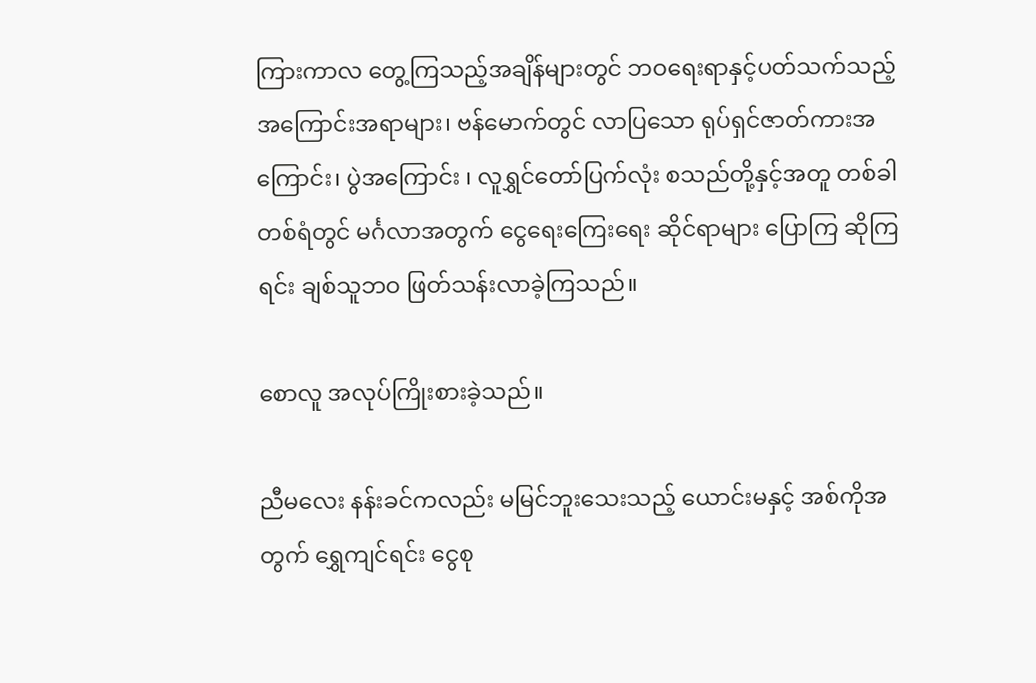ကြားကာလ တွေ့ကြသည့်အချိန်များတွင် ဘဝရေးရာနှင့်ပတ်သက်သည့် အကြောင်းအရာများ၊ ဗန်မောက်တွင် လာပြသော ရုပ်ရှင်ဇာတ်ကားအကြောင်း၊ ပွဲအကြောင်း ၊ လူရွှင်တော်ပြက်လုံး စသည်တို့နှင့်အတူ တစ်ခါတစ်ရံတွင် မင်္ဂလာအတွက် ငွေရေးကြေးရေး ဆိုင်ရာများ ပြောကြ ဆိုကြရင်း ချစ်သူဘဝ ဖြတ်သန်းလာခဲ့ကြသည်။

စောလူ အလုပ်ကြိုးစားခဲ့သည်။

ညီမလေး နန်းခင်ကလည်း မမြင်ဘူးသေးသည့် ယောင်းမနှင့် အစ်ကိုအတွက် ရွှေကျင်ရင်း ငွေစု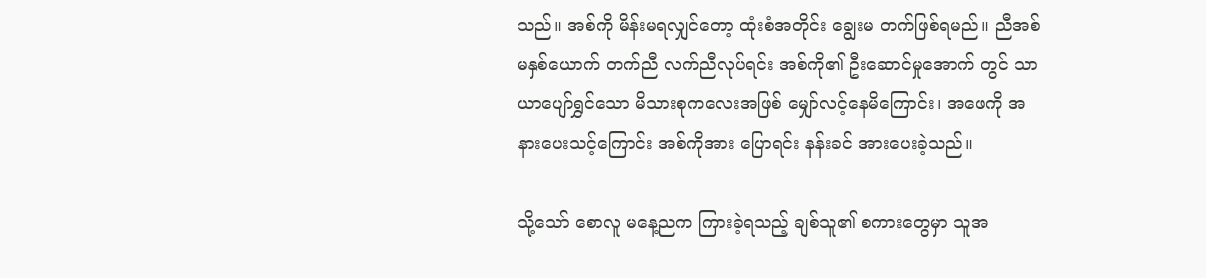သည်။ အစ်ကို မိန်းမရလျှင်တော့ ထုံးစံအတိုင်း ချွေးမ တက်ဖြစ်ရမည်။ ညီအစ်မနှစ်ယောက် တက်ညီ လက်ညီလုပ်ရင်း အစ်ကို၏ ဦးဆောင်မှုအောက် တွင် သာယာပျော်ရွှင်သော မိသားစုကလေးအဖြစ် မျှော်လင့်နေမိကြောင်း၊ အဖေကို အနားပေးသင့်ကြောင်း အစ်ကိုအား ပြောရင်း နန်းခင် အားပေးခဲ့သည်။

သို့သော် စောလူ မနေ့ညက ကြားခဲ့ရသည့် ချစ်သူ၏ စကားတွေမှာ သူအ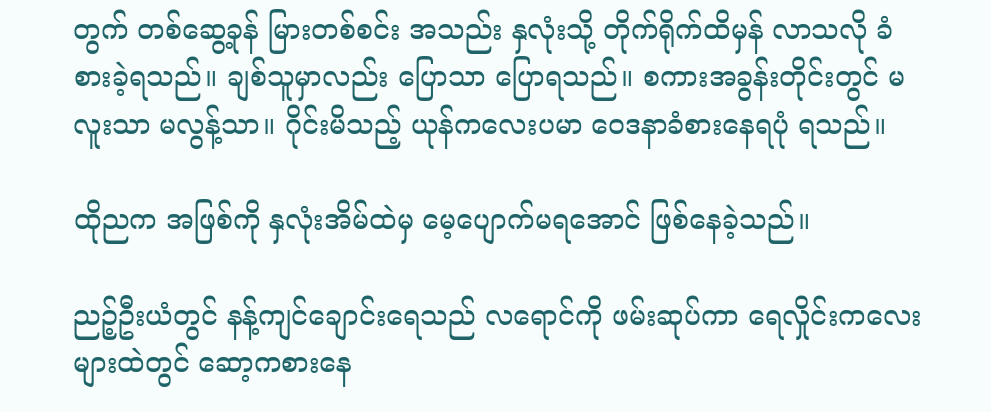တွက် တစ်ဆွေ့ခုန် မြားတစ်စင်း အသည်း နှလုံးသို့ တိုက်ရိုက်ထိမှန် လာသလို ခံစားခဲ့ရသည်။ ချစ်သူမှာလည်း ပြောသာ ပြောရသည်။ စကားအခွန်းတိုင်းတွင် မလူးသာ မလွန့်သာ။ ဂိုင်းမိသည့် ယုန်ကလေးပမာ ဝေဒနာခံစားနေရပုံ ရသည်။

ထိုညက အဖြစ်ကို နှလုံးအိမ်ထဲမှ မေ့ပျောက်မရအောင် ဖြစ်နေခဲ့သည်။

ညဉ့်ဦးယံတွင် နန့်ကျင်ချောင်းရေသည် လရောင်ကို ဖမ်းဆုပ်ကာ ရေလှိုင်းကလေးများထဲတွင် ဆော့ကစားနေ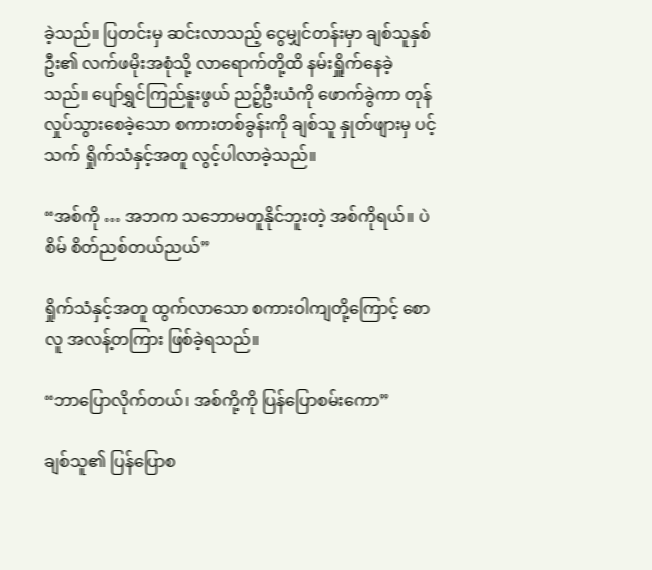ခဲ့သည်။ ပြတင်းမှ ဆင်းလာသည့် ငွေမျှင်တန်းမှာ ချစ်သူနှစ်ဦး၏ လက်ဖမိုးအစုံသို့ လာရောက်တို့ထိ နမ်းရှိူက်နေခဲ့သည်။ ပျော်ရွှင်ကြည်နူးဖွယ် ညဉ့်ဦးယံကို ဖောက်ခွဲကာ တုန်လှုပ်သွားစေခဲ့သော စကားတစ်ခွန်းကို ချစ်သူ နှုတ်ဖျားမှ ပင့်သက် ရှိုက်သံနှင့်အတူ လွင့်ပါလာခဲ့သည်။

“အစ်ကို … အဘက သဘောမတူနိုင်ဘူးတဲ့ အစ်ကိုရယ်။ ပဲစိမ် စိတ်ညစ်တယ်ညယ်”

ရှိုက်သံနှင့်အတူ ထွက်လာသော စကားဝါကျတို့ကြောင့် စောလူ အလန့်တကြား ဖြစ်ခဲ့ရသည်။

“ဘာပြောလိုက်တယ်၊ အစ်ကို့ကို ပြန်ပြောစမ်းကော”

ချစ်သူ၏ ပြန်ပြောစ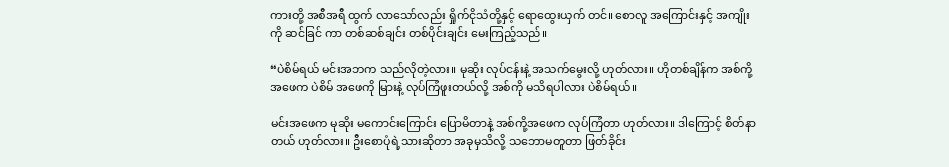ကားတို့ အစီအရီ ထွက် လာသော်လည်း ရှိုက်ငိုသံတို့နှင့် ရောထွေးယှက် တင်။ စောလူ အကြောင်းနှင့် အကျိုးကို ဆင်ခြင် ကာ တစ်ဆစ်ချင်း တစ်ပိုင်းချင်း မေးကြည့်သည်။

“ပဲစိမ်ရယ် မင်းအဘက သည်လိုတဲ့လား။ မုဆိုး လုပ်ငန်းနဲ့ အသက်မွေးလို့ ဟုတ်လား။ ဟိုတစ်ချိန်က အစ်ကို့အဖေက ပဲစိမ် အဖေကို မြားနဲ့ လုပ်ကြံဖူးတယ်လို့ အစ်ကို မသိရပါလား ပဲစိမ်ရယ်။

မင်းအဖေက မုဆိုး မကောင်းကြောင်း ပြောမိတာနဲ့ အစ်ကို့အဖေက လုပ်ကြံတာ ဟုတ်လား။ ဒါကြောင့် စိတ်နာတယ် ဟုတ်လား။ ဦးစောပုံရဲ့သားဆိုတာ အခုမှသိလို့ သဘောမတူတာ ဖြတ်ခိုင်း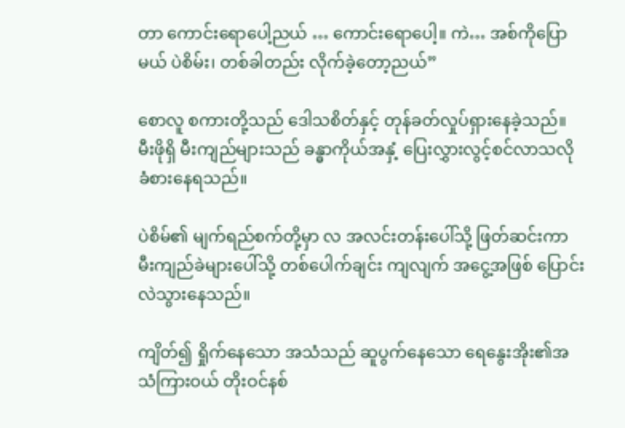တာ ကောင်းရောပေါ့ညယ် … ကောင်းရောပေါ့။ ကဲ… အစ်ကိုပြော မယ် ပဲစိမ်း၊ တစ်ခါတည်း လိုက်ခဲ့တော့ညယ်”

စောလူ စကားတို့သည် ဒေါသစိတ်နှင့် တုန်ခတ်လှုပ်ရှားနေခဲ့သည်။ မီးဖိုရှိ မီးကျည်များသည် ခန္ဓာကိုယ်အနှံ့ ပြေးလွှားလွင့်စင်လာသလို ခံစားနေရသည်။

ပဲစိမ်၏ မျက်ရည်စက်တို့မှာ လ အလင်းတန်းပေါ်သို့ ဖြတ်ဆင်းကာ မီးကျည်ခဲများပေါ်သို့ တစ်ပေါက်ချင်း ကျလျက် အငွေ့အဖြစ် ပြောင်းလဲသွားနေသည်။

ကျိတ်၍ ရှိုက်နေသော အသံသည် ဆူပွက်နေသော ရေနွေးအိုး၏အသံကြားဝယ် တိုးဝင်နစ်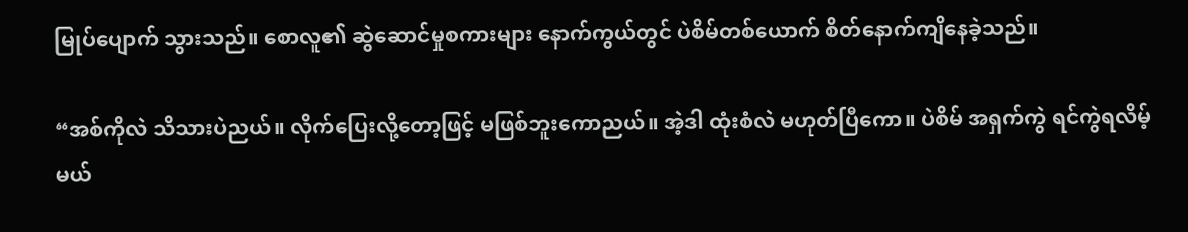မြုပ်ပျောက် သွားသည်။ စောလူ၏ ဆွဲဆောင်မှုစကားများ နောက်ကွယ်တွင် ပဲစိမ်တစ်ယောက် စိတ်နောက်ကျိနေခဲ့သည်။

“အစ်ကိုလဲ သိသားပဲညယ်။ လိုက်ပြေးလို့တော့ဖြင့် မဖြစ်ဘူးကောညယ်။ အဲ့ဒါ ထုံးစံလဲ မဟုတ်ပြီကော။ ပဲစိမ် အရှက်ကွဲ ရင်ကွဲရလိမ့်မယ်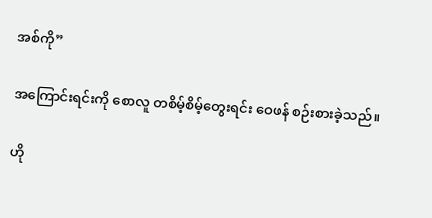အစ်ကို”

အကြောင်းရင်းကို စောလူ တစိမ့်စိမ့်တွေးရင်း ဝေဖန် စဉ်းစားခဲ့သည်။

ဟို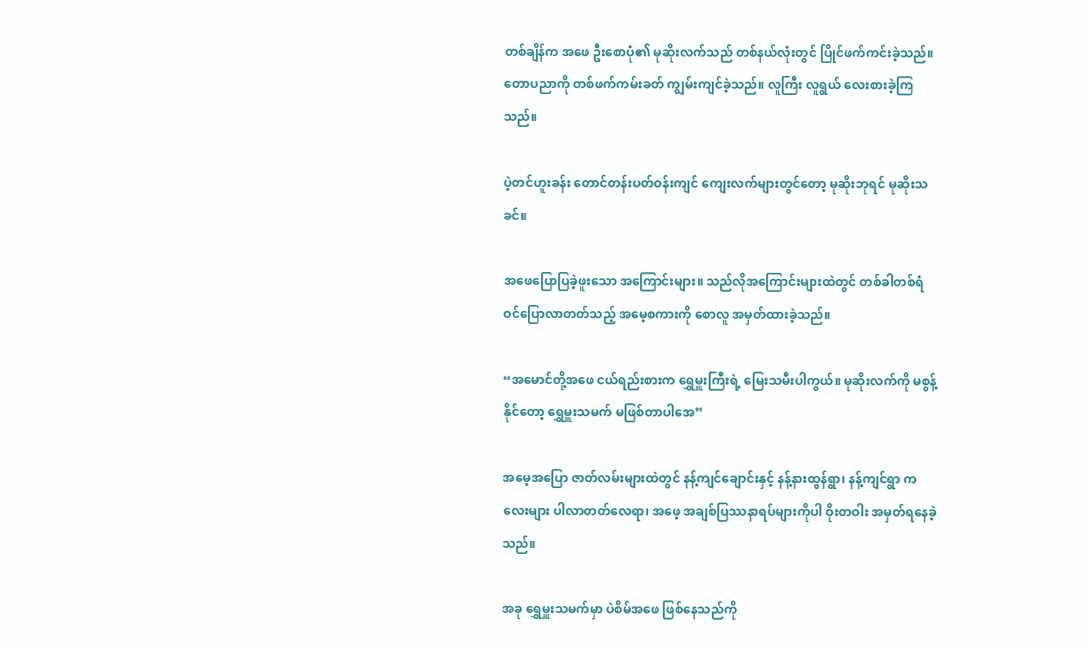တစ်ချိန်က အဖေ ဦးစောပုံ၏ မုဆိုးလက်သည် တစ်နယ်လုံးတွင် ပြိုင်ဖက်ကင်းခဲ့သည်။ တောပညာကို တစ်ဖက်ကမ်းခတ် ကျွမ်းကျင်ခဲ့သည်။ လူကြီး လူရွယ် လေးစားခဲ့ကြသည်။

ပဲ့တင်ဟူးခန်း တောင်တန်းပတ်ဝန်းကျင် ကျေးလက်များတွင်တော့ မုဆိုးဘုရင် မုဆိုးသခင်။

အဖေပြောပြခဲ့ဖူးသော အကြောင်းများ။ သည်လိုအကြောင်းများထဲတွင် တစ်ခါတစ်ရံ ဝင်ပြောလာတတ်သည့် အမေ့စကားကို စောလူ အမှတ်ထားခဲ့သည်။

“အမောင်တို့အဖေ ငယ်ရည်းစားက ရွှေမှူးကြီးရဲ့ မြေးသမီးပါကွယ်။ မုဆိုးလက်ကို မစွန့်နိုင်တော့ ရွှေမှူးသမက် မဖြစ်တာပါအေ”

အမေ့အပြော ဇာတ်လမ်းများထဲတွင် နန့်ကျင်ချောင်းနှင့် နန့်နားထွန်ရွာ၊ နန့်ကျင်ရွာ ကလေးများ ပါလာတတ်လေရာ၊ အဖေ့ အချစ်ပြဿနာရပ်များကိုပါ ဝိုးတဝါး အမှတ်ရနေခဲ့သည်။

အခု ရွှေမှူးသမက်မှာ ပဲစိမ်အဖေ ဖြစ်နေသည်ကို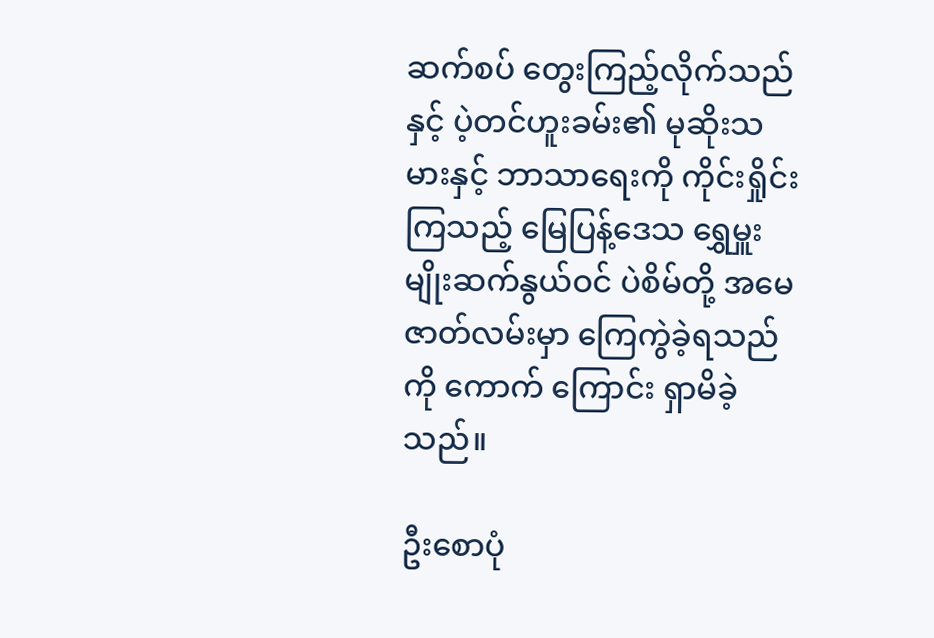ဆက်စပ် တွေးကြည့်လိုက်သည်နှင့် ပဲ့တင်ဟူးခမ်း၏ မုဆိုးသမားနှင့် ဘာသာရေးကို ကိုင်းရှိုင်းကြသည့် မြေပြန့်ဒေသ ရွှေမှူးမျိုးဆက်နွယ်ဝင် ပဲစိမ်တို့ အမေ ဇာတ်လမ်းမှာ ကြေကွဲခဲ့ရသည်ကို ကောက် ကြောင်း ရှာမိခဲ့သည်။

ဦးစောပုံ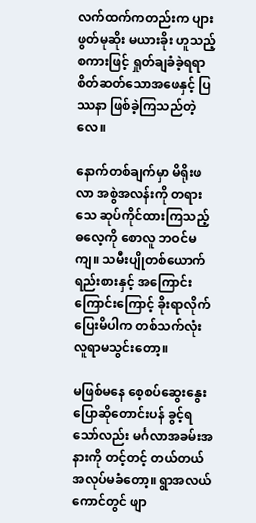လက်ထက်ကတည်းက ပျားဖွတ်မုဆိုး မယားခိုး ဟူသည့် စကားဖြင့် ရှုတ်ချခံခဲ့ရရာ စိတ်ဆတ်သောအဖေနှင့် ပြဿနာ ဖြစ်ခဲ့ကြသည်တဲ့လေ။

နောက်တစ်ချက်မှာ မိရိုးဖလာ အစွဲအလန်းကို တရားသေ ဆုပ်ကိုင်ထားကြသည့်ဓလေ့ကို စောလူ ဘဝင်မကျ။ သမီးပျိုတစ်ယောက် ရည်းစားနှင့် အကြောင်းကြောင်းကြောင့် ခိုးရာလိုက်ပြေးမိပါက တစ်သက်လုံး လူရာမသွင်းတော့။

မဖြစ်မနေ စေ့စပ်ဆွေးနွေး ပြောဆိုတောင်းပန် ခွင့်ရသော်လည်း မင်္ဂလာအခမ်းအနားကို တင့်တင့် တယ်တယ် အလုပ်မခံတော့။ ရွာအလယ်ကောင်တွင် ဖျာ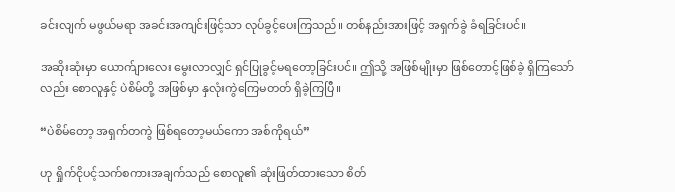ခင်းလျက် မဖွယ်မရာ အခင်းအကျင်းဖြင့်သာ လုပ်ခွင့်ပေးကြသည်။ တစ်နည်းအားဖြင့် အရှက်ခွဲ ခံရခြင်းပင်။

အဆိုးဆုံးမှာ ယောက်ျားလေး မွေးလာလျှင် ရှင်ပြုခွင့်မရတော့ခြင်းပင်။ ဤသို့ အဖြစ်မျိုးမှာ ဖြစ်တောင့်ဖြစ်ခဲ့ ရှိကြသော်လည်း စောလူနှင့် ပဲစိမ်တို့ အဖြစ်မှာ နှလုံးကွဲကြေမတတ် ရှိခဲ့ကြပြီ။

“ပဲစိမ်တော့ အရှက်တကွဲ ဖြစ်ရတော့မယ်ကော အစ်ကိုရယ်”

ဟု ရှိုက်ငိုပင့်သက်စကားအချက်သည် စောလူ၏ ဆုံးဖြတ်ထားသော စိတ်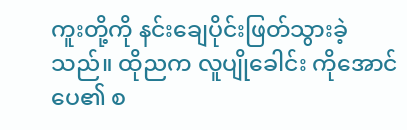ကူးတို့ကို နင်းချေပိုင်းဖြတ်သွားခဲ့သည်။ ထိုညက လူပျိုခေါင်း ကိုအောင်ပေ၏ စ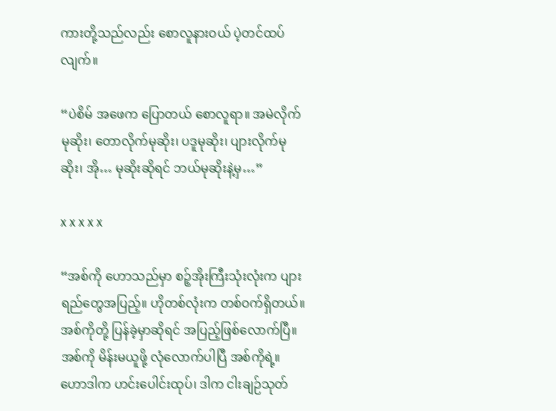ကားတို့သည်လည်း စောလူနားဝယ် ပဲ့တင်ထပ်လျက်။

“ပဲစိမ် အဖေက ပြောတယ် စောလူရာ။ အမဲလိုက်မုဆိုး၊ တောလိုက်မုဆိုး၊ ပဒူမုဆိုး၊ ပျားလိုက်မုဆိုး၊ အို… မုဆိုးဆိုရင် ဘယ်မုဆိုးနဲ့မှ…”

x x x x x

“အစ်ကို ဟောသည်မှာ စဉ့်အိုးကြီးသုံးလုံးက ပျားရည်တွေအပြည့်။ ဟိုတစ်လုံးက တစ်ဝက်ရှိတယ်။ အစ်ကိုတို့ ပြန်ခဲ့မှာဆိုရင် အပြည့်ဖြစ်လောက်ပြီ။ အစ်ကို မိန်းမယူဖို့ လုံလောက်ပါပြီ အစ်ကိုရဲ့။ ဟောဒါက ဟင်းပေါင်းထုပ်၊ ဒါက ငါးချဉ်သုတ်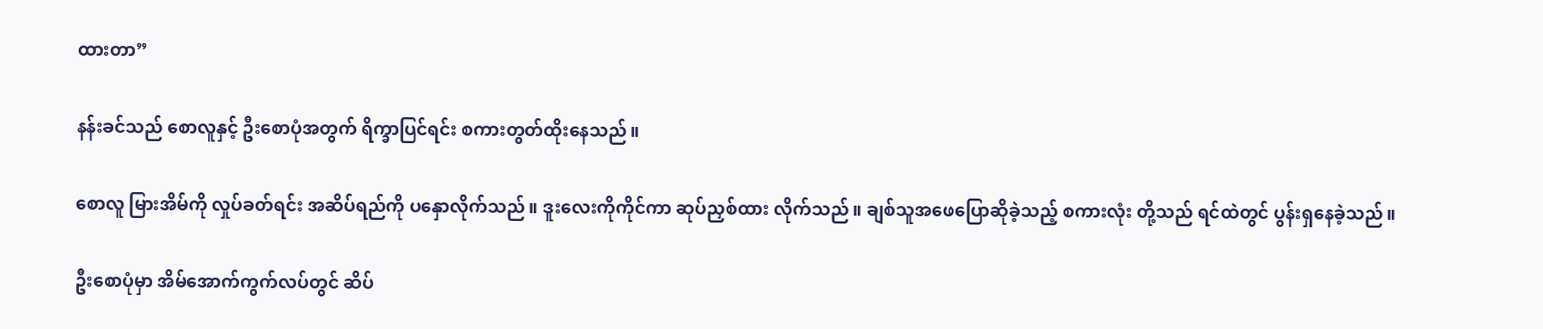ထားတာ”

နန်းခင်သည် စောလူနှင့် ဦးစောပုံအတွက် ရိက္ခာပြင်ရင်း စကားတွတ်ထိုးနေသည်။

စောလူ မြားအိမ်ကို လှုပ်ခတ်ရင်း အဆိပ်ရည်ကို ပနှောလိုက်သည်။ ဒူးလေးကိုကိုင်ကာ ဆုပ်ညှစ်ထား လိုက်သည်။ ချစ်သူအဖေပြောဆိုခဲ့သည့် စကားလုံး တို့သည် ရင်ထဲတွင် ပွန်းရှနေခဲ့သည်။

ဦးစောပုံမှာ အိမ်အောက်ကွက်လပ်တွင် ဆိပ်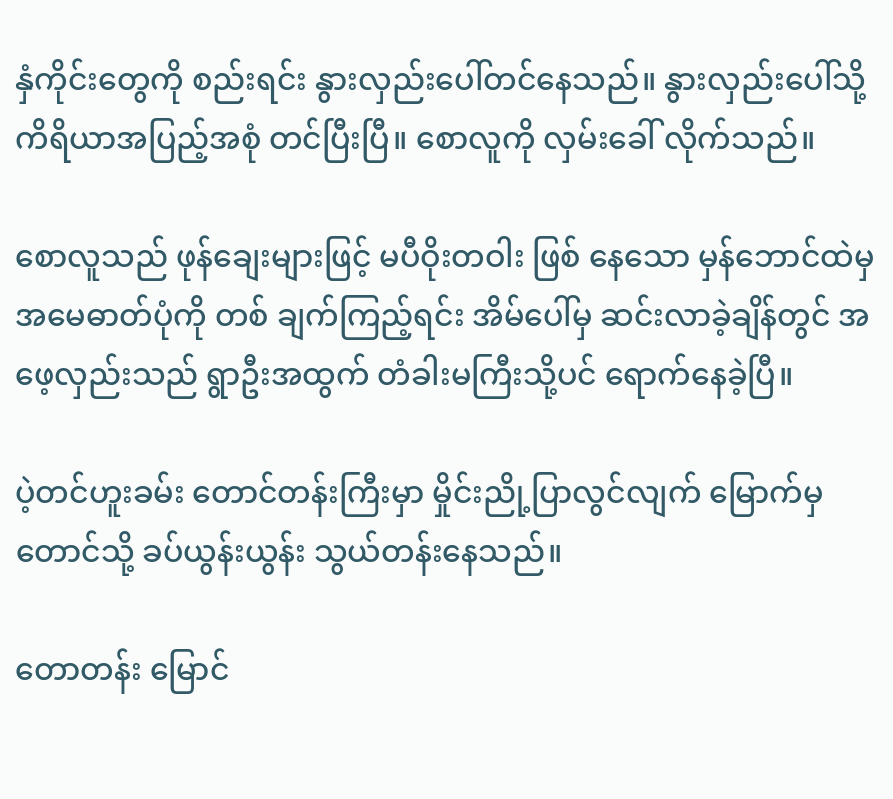နှံကိုင်းတွေကို စည်းရင်း နွားလှည်းပေါ်တင်နေသည်။ နွားလှည်းပေါ်သို့ ကိရိယာအပြည့်အစုံ တင်ပြီးပြီ။ စောလူကို လှမ်းခေါ် လိုက်သည်။

စောလူသည် ဖုန်ချေးများဖြင့် မပီဝိုးတဝါး ဖြစ် နေသော မှန်ဘောင်ထဲမှ အမေဓာတ်ပုံကို တစ် ချက်ကြည့်ရင်း အိမ်ပေါ်မှ ဆင်းလာခဲ့ချိန်တွင် အဖေ့လှည်းသည် ရွာဦးအထွက် တံခါးမကြီးသို့ပင် ရောက်နေခဲ့ပြီ။

ပဲ့တင်ဟူးခမ်း တောင်တန်းကြီးမှာ မှိုင်းညို့ပြာလွင်လျက် မြောက်မှ တောင်သို့ ခပ်ယွန်းယွန်း သွယ်တန်းနေသည်။

တောတန်း မြောင်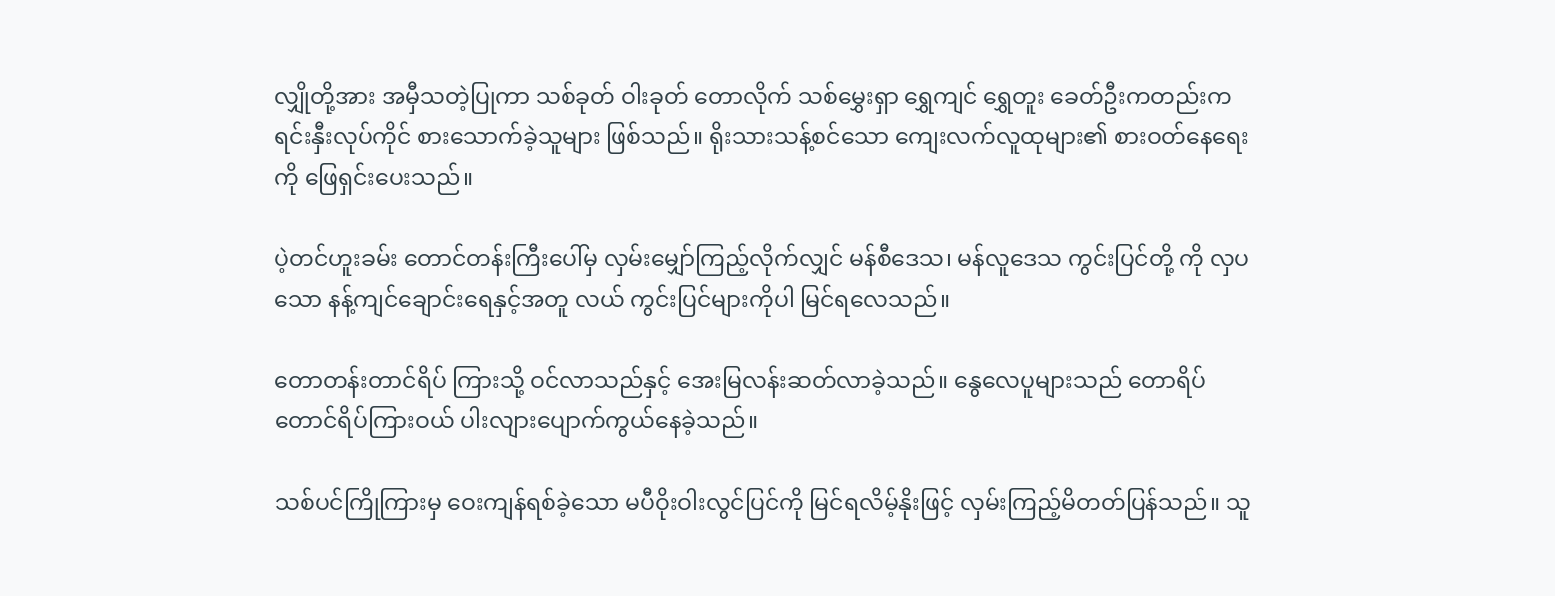လျှိုတို့အား အမှီသတဲ့ပြုကာ သစ်ခုတ် ဝါးခုတ် တောလိုက် သစ်မွှေးရှာ ရွှေကျင် ရွှေတူး ခေတ်ဦးကတည်းက ရင်းနှီးလုပ်ကိုင် စားသောက်ခဲ့သူများ ဖြစ်သည်။ ရိုးသားသန့်စင်သော ကျေးလက်လူထုများ၏ စားဝတ်နေရေးကို ဖြေရှင်းပေးသည်။

ပဲ့တင်ဟူးခမ်း တောင်တန်းကြီးပေါ်မှ လှမ်းမျှော်ကြည့်လိုက်လျှင် မန်စီဒေသ၊ မန်လူဒေသ ကွင်းပြင်တို့ ကို လှပသော နန့်ကျင်ချောင်းရေနှင့်အတူ လယ် ကွင်းပြင်များကိုပါ မြင်ရလေသည်။

တောတန်းတာင်ရိပ် ကြားသို့ ဝင်လာသည်နှင့် အေးမြလန်းဆတ်လာခဲ့သည်။ နွေလေပူများသည် တောရိပ် တောင်ရိပ်ကြားဝယ် ပါးလျားပျောက်ကွယ်နေခဲ့သည်။

သစ်ပင်ကြိုကြားမှ ဝေးကျန်ရစ်ခဲ့သော မပီဝိုးဝါးလွင်ပြင်ကို မြင်ရလိမ့်နိုးဖြင့် လှမ်းကြည့်မိတတ်ပြန်သည်။ သူ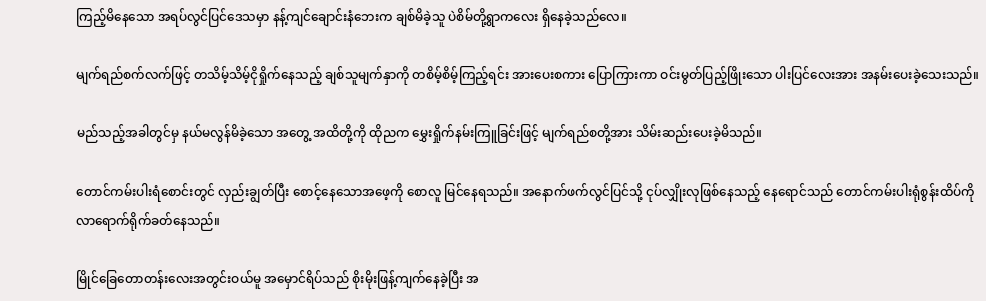ကြည့်မိနေသော အရပ်လွင်ပြင်ဒေသမှာ နန့်ကျင်ချောင်းနံဘေးက ချစ်မိခဲ့သူ ပဲစိမ်တို့ရွာကလေး ရှိနေခဲ့သည်လေ။

မျက်ရည်စက်လက်ဖြင့် တသိမ့်သိမ့်ငိုရှိုက်နေသည့် ချစ်သူမျက်နှာကို တစိမ့်စိမ့်ကြည့်ရင်း အားပေးစကား ပြောကြားကာ ဝင်းမွတ်ပြည့်ဖြိုးသော ပါးပြင်လေးအား အနမ်းပေးခဲ့သေးသည်။

မည်သည့်အခါတွင်မှ နယ်မလွန်မိခဲ့သော အတွေ့ အထိတို့ကို ထိုညက မွှေးရှိုက်နမ်းကြူခြင်းဖြင့် မျက်ရည်စတို့အား သိမ်းဆည်းပေးခဲ့မိသည်။

တောင်ကမ်းပါးရံစောင်းတွင် လှည်းချွတ်ပြီး စောင့်နေသောအဖေ့ကို စောလူ မြင်နေရသည်။ အနောက်ဖက်လွင်ပြင်သို့ ငုပ်လျှိုးလုဖြစ်နေသည့် နေရောင်သည် တောင်ကမ်းပါးရုံစွန်းထိပ်ကို လာရောက်ရိုက်ခတ်နေသည်။

မြိုင်ခြေတောတန်းလေးအတွင်းဝယ်မူ အမှောင်ရိပ်သည် စိုးမိုးဖြန့်ကျက်နေခဲ့ပြီး အ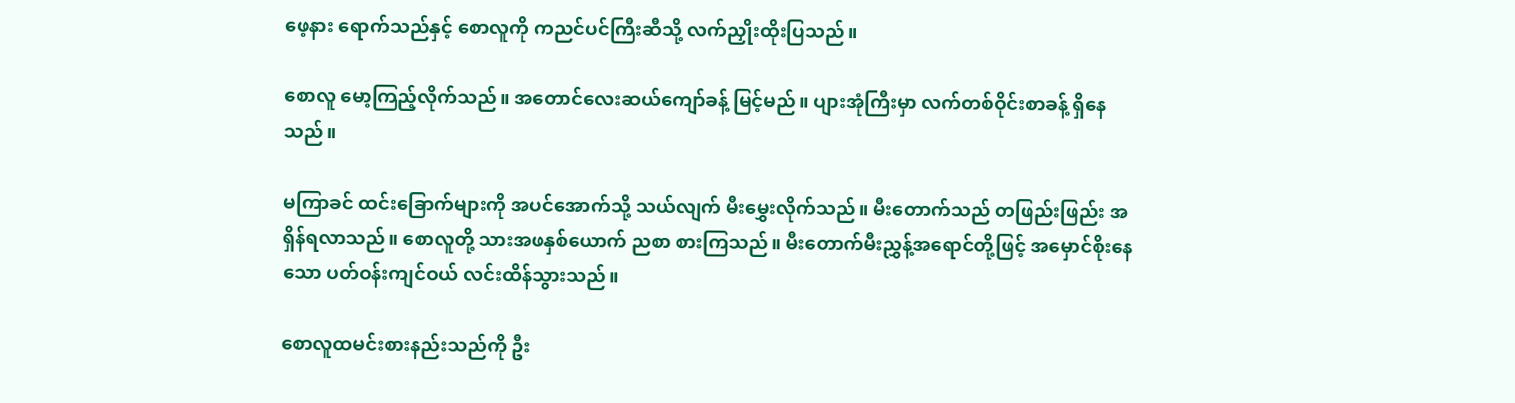ဖေ့နား ရောက်သည်နှင့် စောလူကို ကညင်ပင်ကြီးဆီသို့ လက်ညှိုးထိုးပြသည်။

စောလူ မော့ကြည့်လိုက်သည်။ အတောင်လေးဆယ်ကျော်ခန့် မြင့်မည်။ ပျားအုံကြီးမှာ လက်တစ်ဝိုင်းစာခန့် ရှိနေသည်။

မကြာခင် ထင်းခြောက်များကို အပင်အောက်သို့ သယ်လျက် မီးမွှေးလိုက်သည်။ မီးတောက်သည် တဖြည်းဖြည်း အရှိန်ရလာသည်။ စောလူတို့ သားအဖနှစ်ယောက် ညစာ စားကြသည်။ မီးတောက်မီးညွှန့်အရောင်တို့ဖြင့် အမှောင်စိုးနေသော ပတ်ဝန်းကျင်ဝယ် လင်းထိန်သွားသည်။

စောလူထမင်းစားနည်းသည်ကို ဦး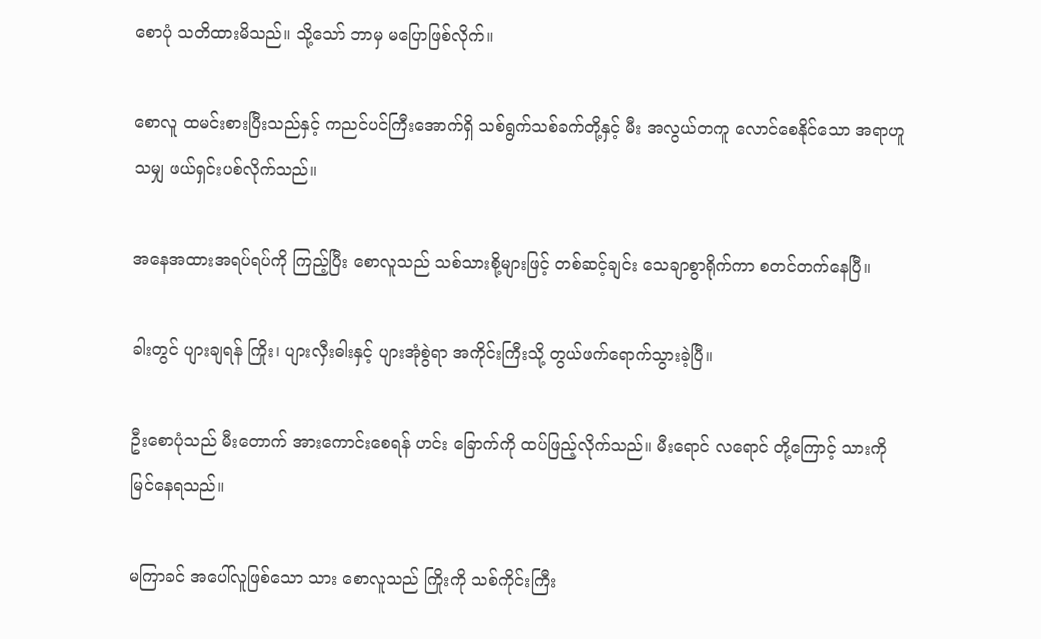စောပုံ သတိထားမိသည်။ သို့သော် ဘာမှ မပြောဖြစ်လိုက်။

စောလူ ထမင်းစားပြီးသည်နှင့် ကညင်ပင်ကြီးအောက်ရှိ သစ်ရွက်သစ်ခက်တို့နှင့် မီး အလွယ်တကူ လောင်စေနိုင်သော အရာဟူသမျှ ဖယ်ရှင်းပစ်လိုက်သည်။

အနေအထားအရပ်ရပ်ကို ကြည့်ပြီး စောလူသည် သစ်သားစို့များဖြင့် တစ်ဆင့်ချင်း သေချာစွာရိုက်ကာ စတင်တက်နေပြီ။

ခါးတွင် ပျားချရန် ကြိုး၊ ပျားလှီးဓါးနှင့် ပျားအုံစွဲရာ အကိုင်းကြီးသို့ တွယ်ဖက်ရောက်သွားခဲ့ပြီ။

ဦးစောပုံသည် မီးတောက် အားကောင်းစေရန် ဟင်း ခြောက်ကို ထပ်ဖြည့်လိုက်သည်။ မီးရောင် လရောင် တို့ကြောင့် သားကို မြင်နေရသည်။

မကြာခင် အပေါ်လူဖြစ်သော သား စောလူသည် ကြိုးကို သစ်ကိုင်းကြီး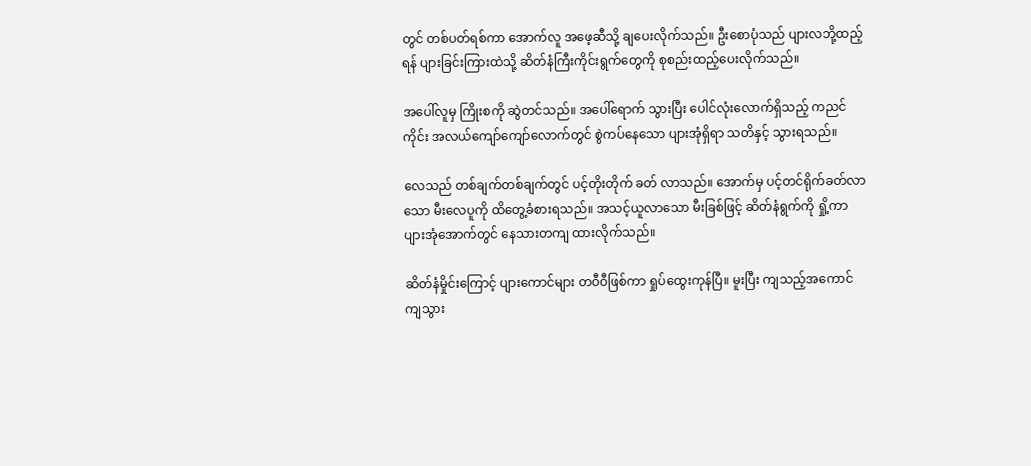တွင် တစ်ပတ်ရစ်ကာ အောက်လူ အဖေ့ဆီသို့ ချပေးလိုက်သည်။ ဦးစောပုံသည် ပျားလဘို့ထည့်ရန် ပျားခြင်းကြားထဲသို့ ဆိတ်နံကြီးကိုင်းရွက်တွေကို စုစည်းထည့်ပေးလိုက်သည်။

အပေါ်လူမှ ကြိုးစကို ဆွဲတင်သည်။ အပေါ်ရောက် သွားပြီး ပေါင်လုံးလောက်ရှိသည့် ကညင်ကိုင်း အလယ်ကျော်ကျော်လောက်တွင် စွဲကပ်နေသော ပျားအုံရှိရာ သတိနှင့် သွားရသည်။

လေသည် တစ်ချက်တစ်ချက်တွင် ပင့်တိုးတိုက် ခတ် လာသည်။ အောက်မှ ပင့်တင်ရိုက်ခတ်လာသော မီးလေပူကို ထိတွေ့ခံစားရသည်။ အသင့်ယူလာသော မီးခြစ်ဖြင့် ဆိတ်နံရွက်ကို ရှို့ကာ ပျားအုံအောက်တွင် နေသားတကျ ထားလိုက်သည်။

ဆိတ်နံမှိုင်းကြောင့် ပျားကောင်များ တဝီဝီဖြစ်ကာ ရှုပ်ထွေးကုန်ပြီ။ မူးပြီး ကျသည့်အကောင် ကျသွား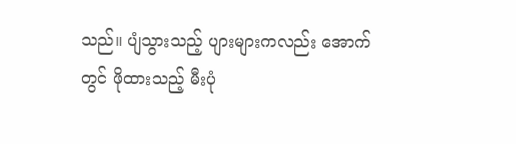သည်။ ပျံသွားသည့် ပျားများကလည်း အောက်တွင် ဖိုထားသည့် မီးပုံ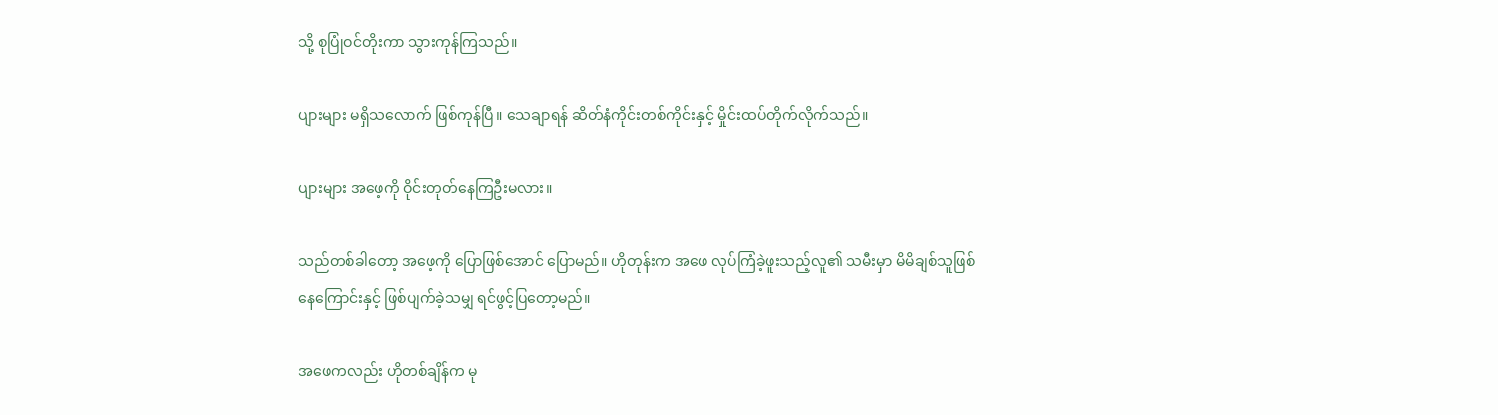သို့ စုပြုံဝင်တိုးကာ သွားကုန်ကြသည်။

ပျားများ မရှိသလောက် ဖြစ်ကုန်ပြီ။ သေချာရန် ဆိတ်နံကိုင်းတစ်ကိုင်းနှင့် မှိုင်းထပ်တိုက်လိုက်သည်။

ပျားများ အဖေ့ကို ဝိုင်းတုတ်နေကြဦးမလား။

သည်တစ်ခါတော့ အဖေ့ကို ပြောဖြစ်အောင် ပြောမည်။ ဟိုတုန်းက အဖေ လုပ်ကြံခဲ့ဖူးသည့်လူ၏ သမီးမှာ မိမိချစ်သူဖြစ်နေကြောင်းနှင့် ဖြစ်ပျက်ခဲ့သမျှ ရင်ဖွင့်ပြတော့မည်။

အဖေကလည်း ဟိုတစ်ချိန်က မု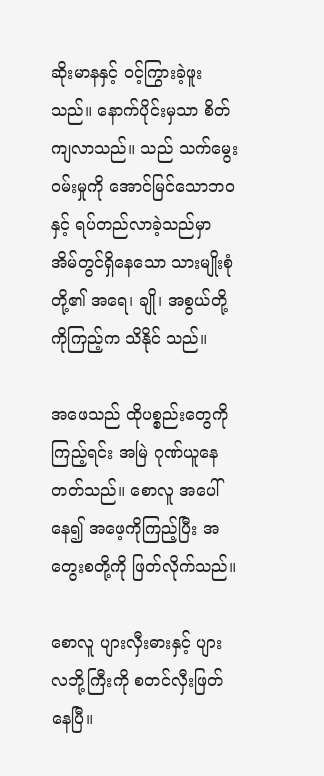ဆိုးမာနနှင့် ဝင့်ကြွားခဲ့ဖူးသည်။ နောက်ပိုင်းမှသာ စိတ်ကျလာသည်။ သည် သက်မွေးဝမ်းမှုကို အောင်မြင်သောဘဝနှင့် ရပ်တည်လာခဲ့သည်မှာ အိမ်တွင်ရှိနေသော သားမျိုးစုံတို့၏ အရေ၊ ချို၊ အစွယ်တို့ကိုကြည့်က သိနိုင် သည်။

အဖေသည် ထိုပစ္စည်းတွေကို ကြည့်ရင်း အမြဲ ဂုဏ်ယူနေတတ်သည်။ စောလူ အပေါ် နေ၍ အဖေ့ကိုကြည့်ပြီး အတွေးစတို့ကို ဖြတ်လိုက်သည်။

စောလူ ပျားလှီးဓားနှင့် ပျားလဘို့ကြီးကို စတင်လှီးဖြတ်နေပြီ။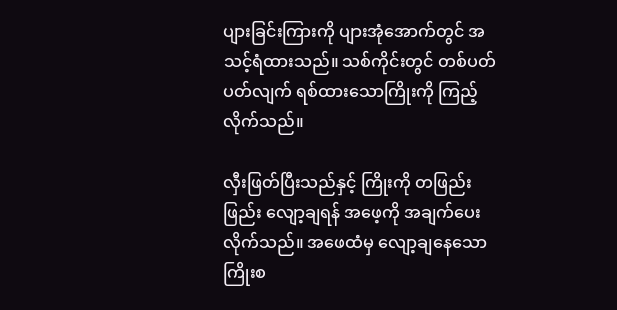ပျားခြင်းကြားကို ပျားအုံအောက်တွင် အသင့်ရံထားသည်။ သစ်ကိုင်းတွင် တစ်ပတ်ပတ်လျက် ရစ်ထားသောကြိုးကို ကြည့်လိုက်သည်။

လှီးဖြတ်ပြီးသည်နှင့် ကြိုးကို တဖြည်းဖြည်း လျော့ချရန် အဖေ့ကို အချက်ပေးလိုက်သည်။ အဖေထံမှ လျော့ချနေသော ကြိုးစ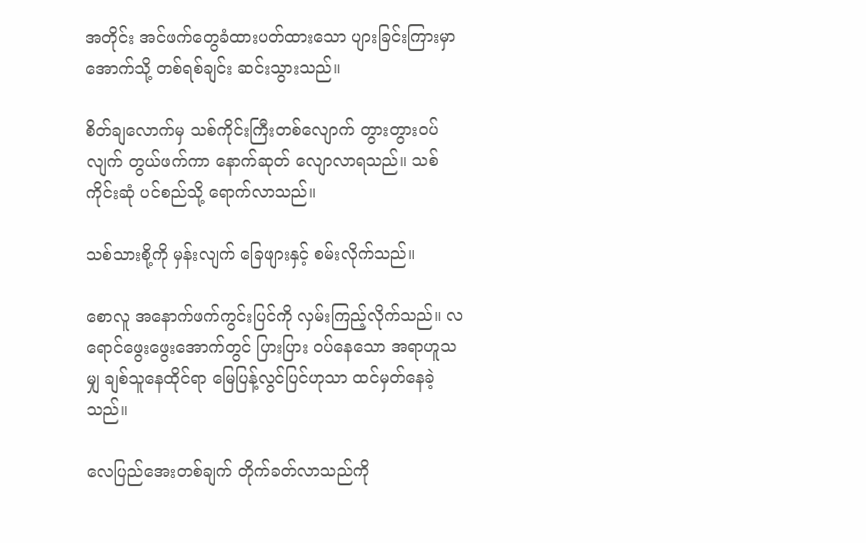အတိုင်း အင်ဖက်တွေခံထားပတ်ထားသော ပျားခြင်းကြားမှာ အောက်သို့ တစ်ရစ်ချင်း ဆင်းသွားသည်။

စိတ်ချလောက်မှ သစ်ကိုင်းကြီးတစ်လျောက် တွားတွားဝပ်လျက် တွယ်ဖက်ကာ နောက်ဆုတ် လျောလာရသည်။ သစ်ကိုင်းဆုံ ပင်စည်သို့ ရောက်လာသည်။

သစ်သားစို့ကို မှန်းလျက် ခြေဖျားနှင့် စမ်းလိုက်သည်။

စောလူ အနောက်ဖက်ကွင်းပြင်ကို လှမ်းကြည့်လိုက်သည်။ လရောင်ဖွေးဖွေးအောက်တွင် ပြားပြား ဝပ်နေသော အရာဟူသမျှ ချစ်သူနေထိုင်ရာ မြေပြန့်လွင်ပြင်ဟုသာ ထင်မှတ်နေခဲ့သည်။

လေပြည်အေးတစ်ချက် တိုက်ခတ်လာသည်ကို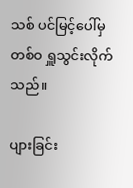သစ် ပင်မြင့်ပေါ်မှ တစ်ဝ ရှူသွင်းလိုက်သည်။

ပျားခြင်း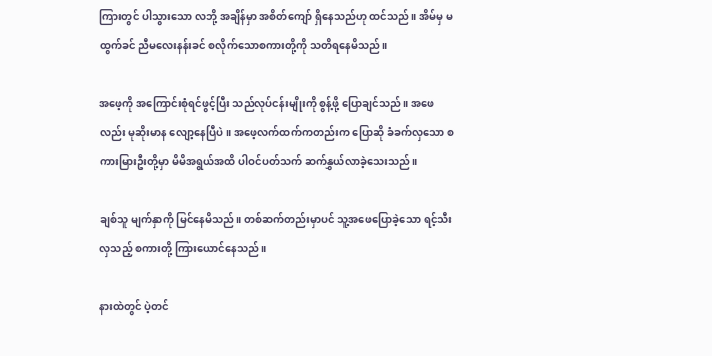ကြားတွင် ပါသွားသော လဘို့ အချိန်မှာ အစိတ်ကျော် ရှိနေသည်ဟု ထင်သည်။ အိမ်မှ မထွက်ခင် ညီမလေးနန်းခင် စလိုက်သောစကားတို့ကို သတိရနေမိသည်။

အဖေ့ကို အကြောင်းစုံရင်ဖွင့်ပြီး သည်လုပ်ငန်းမျိုးကို စွန့်ဖို့ ပြောချင်သည်။ အဖေလည်း မုဆိုးမာန လျော့နေပြီပဲ။ အဖေ့လက်ထက်ကတည်းက ပြောဆို ခံခက်လှသော စကားမြားဦးတို့မှာ မိမိအရွယ်အထိ ပါဝင်ပတ်သက် ဆက်နွှယ်လာခဲ့သေးသည်။

ချစ်သူ မျက်နှာကို မြင်နေမိသည်။ တစ်ဆက်တည်းမှာပင် သူ့အဖေပြောခဲ့သော ရင့်သီးလှသည့် စကားတို့ ကြားယောင်နေသည်။

နားထဲတွင် ပဲ့တင်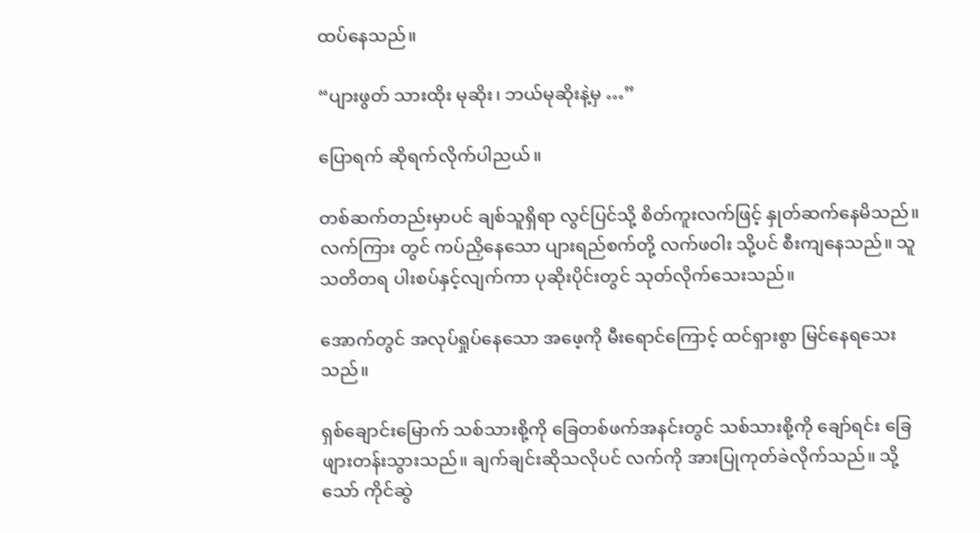ထပ်နေသည်။

“ပျားဖွတ် သားထိုး မုဆိုး၊ ဘယ်မုဆိုးနဲ့မှ …”

ပြောရက် ဆိုရက်လိုက်ပါညယ်။

တစ်ဆက်တည်းမှာပင် ချစ်သူရှိရာ လွင်ပြင်သို့ စိတ်ကူးလက်ဖြင့် နှုတ်ဆက်နေမိသည်။ လက်ကြား တွင် ကပ်ညှိနေသော ပျားရည်စက်တို့ လက်ဖဝါး သို့ပင် စီးကျနေသည်။ သူ သတိတရ ပါးစပ်နှင့်လျက်ကာ ပုဆိုးပိုင်းတွင် သုတ်လိုက်သေးသည်။

အောက်တွင် အလုပ်ရှုပ်နေသော အဖေ့ကို မီးရောင်ကြောင့် ထင်ရှားစွာ မြင်နေရသေးသည်။

ရှစ်ချောင်းမြောက် သစ်သားစို့ကို ခြေတစ်ဖက်အနင်းတွင် သစ်သားစို့ကို ချော်ရင်း ခြေဖျားတန်းသွားသည်။ ချက်ချင်းဆိုသလိုပင် လက်ကို အားပြုကုတ်ခဲလိုက်သည်။ သို့သော် ကိုင်ဆွဲ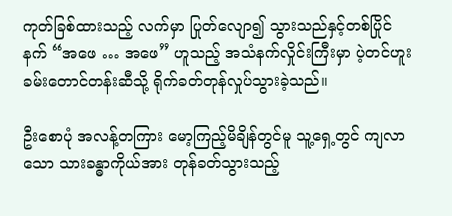ကုတ်ခြစ်ထားသည့် လက်မှာ ပြုတ်လျော၍ သွားသည်နှင့်တစ်ပြိုင်နက် “အဖေ … အဖေ” ဟူသည့် အသံနက်လှိုင်းကြီးမှာ ပဲ့တင်ဟူးခမ်းတောင်တန်းဆီသို့ ရိုက်ခတ်တုန်လှုပ်သွားခဲ့သည်။

ဦးစောပုံ အလန့်တကြား မော့ကြည့်မိချိန်တွင်မူ သူ့ရှေ့တွင် ကျလာသော သားခန္ဓာကိုယ်အား တုန်ခတ်သွားသည့်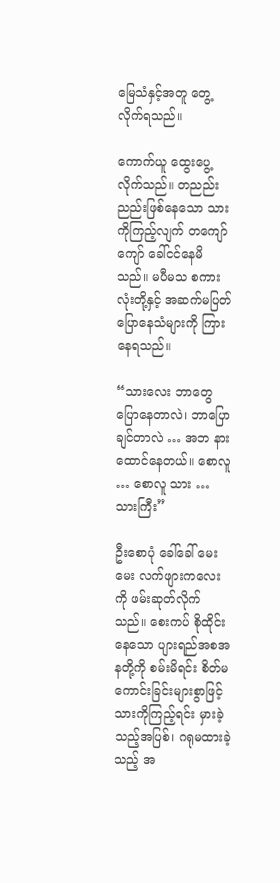မြေသံနှင့်အတူ တွေ့လိုက်ရသည်။

ကောက်ယူ ထွေးပွေ့လိုက်သည်။ တညည်းညည်းဖြစ်နေသော သားကိုကြည့်လျက် တကျော်ကျော် ခေါ်ငင်နေမိသည်။ မပီမသ စကားလုံးတို့နှင့် အဆက်မပြတ် ပြောနေသံများကို ကြားနေရသည်။

“သားလေး ဘာတွေပြောနေတာလဲ၊ ဘာပြောချင်တာလဲ … အဘ နားထောင်နေတယ်။ စောလူ … စောလူ သား … သားကြီး”

ဦးစောပုံ ခေါ်ခေါ် မေးမေး လက်ဖျားကလေးကို ဖမ်းဆုတ်လိုက်သည်။ စေးကပ် စိုထိုင်းနေသော ပျားရည်အစအနတို့ကို စမ်းမိရင်း စိတ်မကောင်းခြင်းများစွာဖြင့် သားကိုကြည့်ရင်း မှားခဲ့သည့်အပြစ်၊ ဂရုမထားခဲ့သည့် အ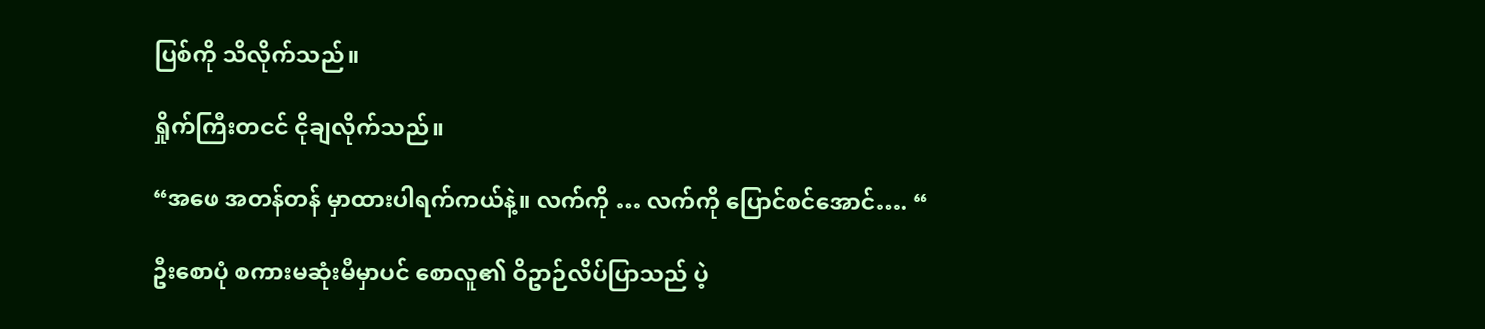ပြစ်ကို သိလိုက်သည်။

ရှိုက်ကြီးတငင် ငိုချလိုက်သည်။

“အဖေ အတန်တန် မှာထားပါရက်ကယ်နဲ့။ လက်ကို … လက်ကို ပြောင်စင်အောင်…. “

ဦးစောပုံ စကားမဆုံးမီမှာပင် စောလူ၏ ဝိဥာဉ်လိပ်ပြာသည် ပဲ့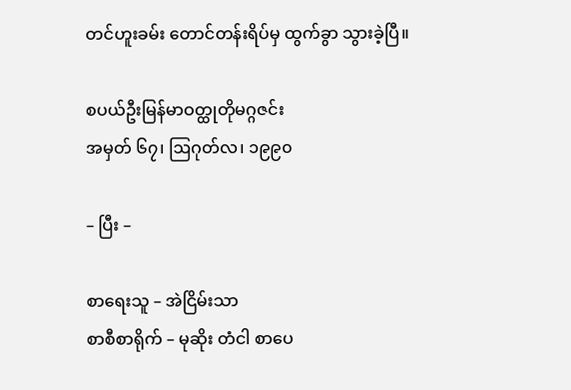တင်ဟူးခမ်း တောင်တန်းရိပ်မှ ထွက်ခွာ သွားခဲ့ပြီ။

စပယ်ဦးမြန်မာဝတ္ထုတိုမဂ္ဂဇင်း
အမှတ် ၆၇၊ ဩဂုတ်လ၊ ၁၉၉၀

– ပြီး –

စာရေးသူ – အဲငြိမ်းသာ
စာစီစာရိုက် – မုဆိုး တံငါ စာပေ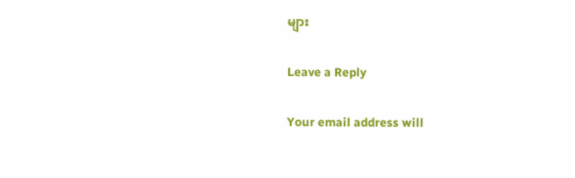များ

Leave a Reply

Your email address will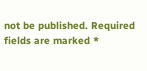not be published. Required fields are marked *